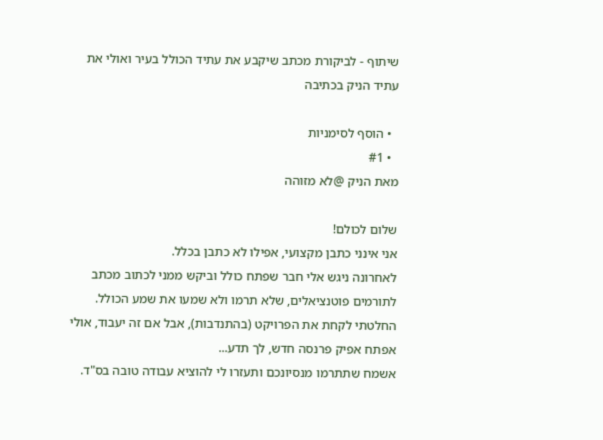שיתוף - לביקורת מכתב שיקבע את עתיד הכולל בעיר ואולי את עתיד הניק בכתיבה

  • הוסף לסימניות
  • #1
מאת הניק @לא מזוהה

שלום לכולם!
אני אינני כתבן מקצועי, אפילו לא כתבן בכלל.
לאחרונה ניגש אלי חבר שפתח כולל וביקש ממני לכתוב מכתב לתורמים פוטנציאלים, שלא תרמו ולא שמעו את שמע הכולל.
החלטתי לקחת את הפרויקט (בהתנדבות), אבל אם זה יעבוד, אולי אפתח אפיק פרנסה חדש, לך תדע...
אשמח שתתרמו מנסיונכם ותעזרו לי להוציא עבודה טובה בס"ד.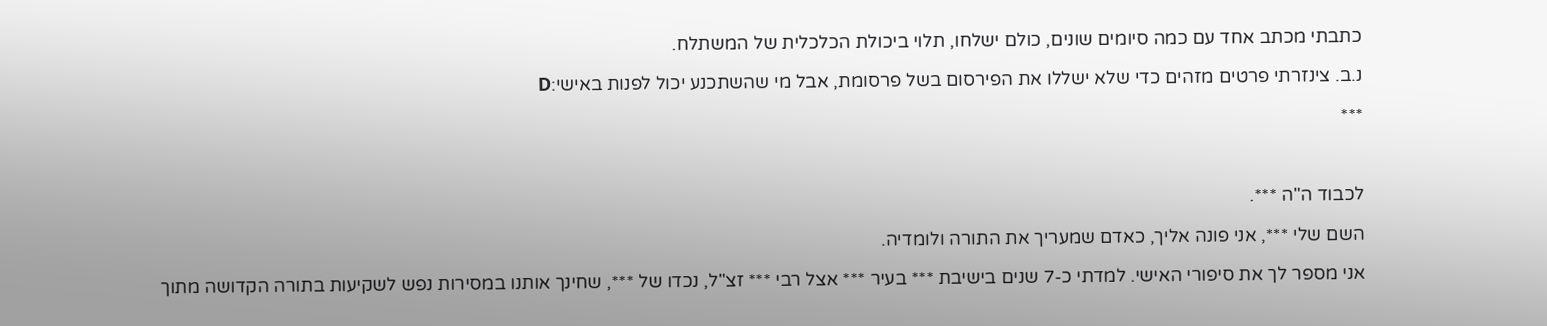כתבתי מכתב אחד עם כמה סיומים שונים, כולם ישלחו, תלוי ביכולת הכלכלית של המשתלח.

נ.ב. צינזרתי פרטים מזהים כדי שלא ישללו את הפירסום בשל פרסומת, אבל מי שהשתכנע יכול לפנות באישי:D

***



לכבוד ה"ה ***.

השם שלי ***, אני פונה אליך, כאדם שמעריך את התורה ולומדיה.

אני מספר לך את סיפורי האישי. למדתי כ-7 שנים בישיבת *** בעיר *** אצל רבי *** זצ"ל, נכדו של ***, שחינך אותנו במסירות נפש לשקיעות בתורה הקדושה מתוך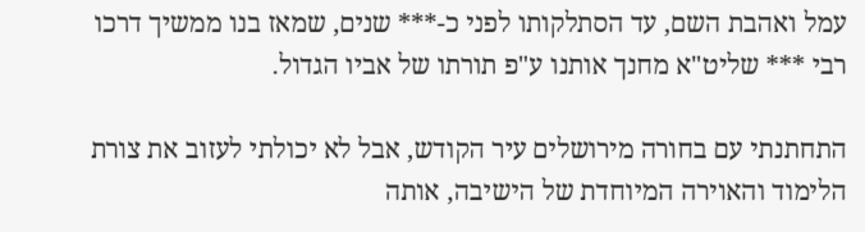עמל ואהבת השם, עד הסתלקותו לפני כ-*** שנים, שמאז בנו ממשיך דרכו רבי *** שליט"א מחנך אותנו ע"פ תורתו של אביו הגדול.

התחתנתי עם בחורה מירושלים עיר הקודש, אבל לא יכולתי לעזוב את צורת הלימוד והאוירה המיוחדת של הישיבה, אותה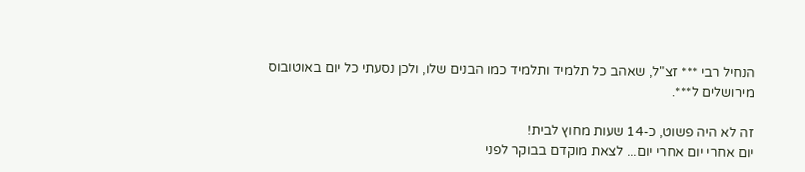הנחיל רבי *** זצ"ל, שאהב כל תלמיד ותלמיד כמו הבנים שלו, ולכן נסעתי כל יום באוטובוס מירושלים ל***.

זה לא היה פשוט, כ-14 שעות מחוץ לבית!
יום אחרי יום אחרי יום... לצאת מוקדם בבוקר לפני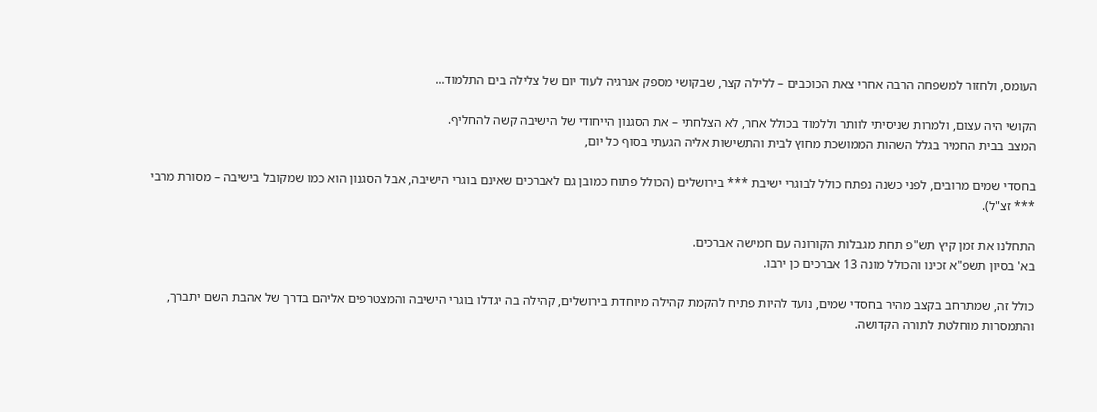העומס, ולחזור למשפחה הרבה אחרי צאת הכוכבים – ללילה קצר, שבקושי מספק אנרגיה לעוד יום של צלילה בים התלמוד...

הקושי היה עצום, ולמרות שניסיתי לוותר וללמוד בכולל אחר, לא הצלחתי – את הסגנון הייחודי של הישיבה קשה להחליף.
המצב בבית החמיר בגלל השהות הממושכת מחוץ לבית והתשישות אליה הגעתי בסוף כל יום,

בחסדי שמים מרובים, לפני כשנה נפתח כולל לבוגרי ישיבת *** בירושלים (הכולל פתוח כמובן גם לאברכים שאינם בוגרי הישיבה, אבל הסגנון הוא כמו שמקובל בישיבה – מסורת מרבי *** זצ"ל).

התחלנו את זמן קיץ תש"פ תחת מגבלות הקורונה עם חמישה אברכים.
בא' בסיון תשפ"א זכינו והכולל מונה 13 אברכים כן ירבו.

כולל זה, שמתרחב בקצב מהיר בחסדי שמים, נועד להיות פתיח להקמת קהילה מיוחדת בירושלים, קהילה בה יגדלו בוגרי הישיבה והמצטרפים אליהם בדרך של אהבת השם יתברך, והתמסרות מוחלטת לתורה הקדושה.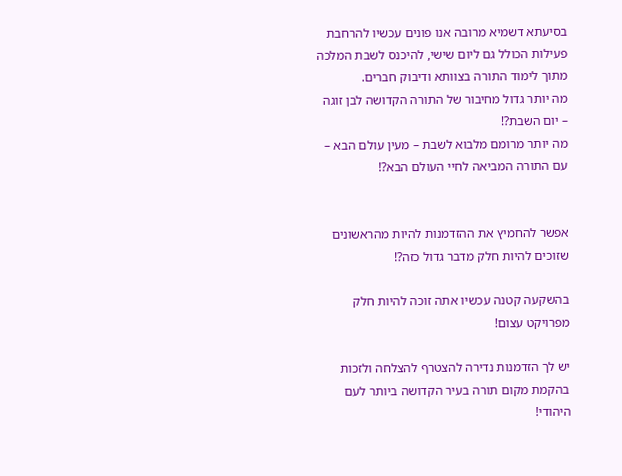בסיעתא דשמיא מרובה אנו פונים עכשיו להרחבת פעילות הכולל גם ליום שישי, להיכנס לשבת המלכה מתוך לימוד התורה בצוותא ודיבוק חברים.
מה יותר גדול מחיבור של התורה הקדושה לבן זוגה – יום השבת?!
מה יותר מרומם מלבוא לשבת – מעין עולם הבא – עם התורה המביאה לחיי העולם הבא?!


אפשר להחמיץ את ההזדמנות להיות מהראשונים שזוכים להיות חלק מדבר גדול כזה?!

בהשקעה קטנה עכשיו אתה זוכה להיות חלק מפרויקט עצום!

יש לך הזדמנות נדירה להצטרף להצלחה ולזכות בהקמת מקום תורה בעיר הקדושה ביותר לעם היהודי!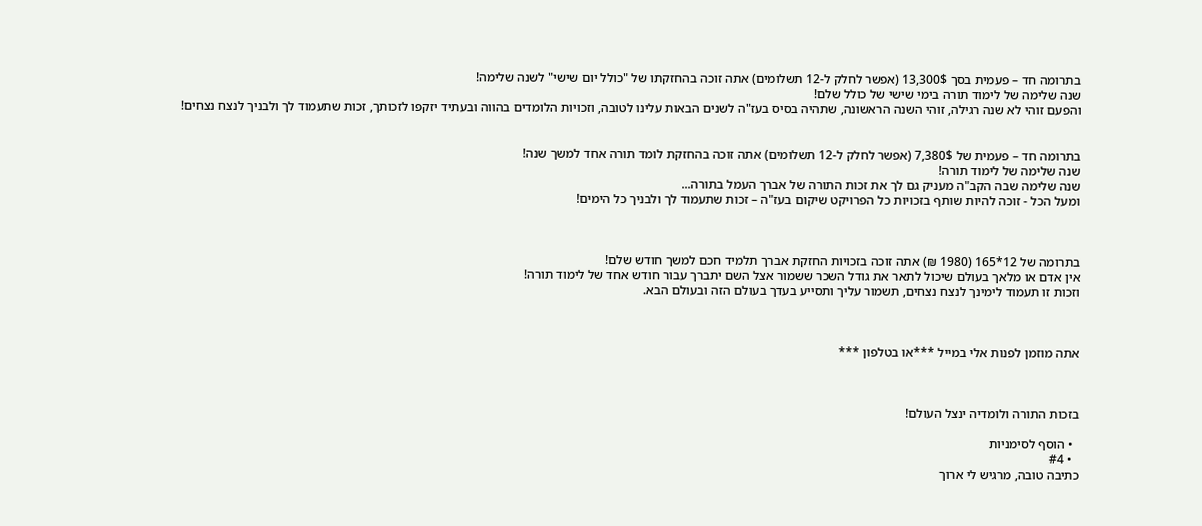בתרומה חד – פעמית בסך 13,300$ (אפשר לחלק ל-12 תשלומים) אתה זוכה בהחזקתו של "כולל יום שישי" לשנה שלימה!
שנה שלימה של לימוד תורה בימי שישי של כולל שלם!
והפעם זוהי לא שנה רגילה, זוהי השנה הראשונה, שתהיה בסיס בעז"ה לשנים הבאות עלינו לטובה, וזכויות הלומדים בהווה ובעתיד יזקפו לזכותך, זכות שתעמוד לך ולבניך לנצח נצחים!


בתרומה חד – פעמית של 7,380$ (אפשר לחלק ל-12 תשלומים) אתה זוכה בהחזקת לומד תורה אחד למשך שנה!
שנה שלימה של לימוד תורה!
שנה שלימה שבה הקב"ה מעניק גם לך את זכות התורה של אברך העמל בתורה...
ומעל הכל - זוכה להיות שותף בזכויות כל הפרויקט שיקום בעז"ה – זכות שתעמוד לך ולבניך כל הימים!



בתרומה של 12*165 (1980 ₪) אתה זוכה בזכויות החזקת אברך תלמיד חכם למשך חודש שלם!
אין אדם או מלאך בעולם שיכול לתאר את גודל השכר ששמור אצל השם יתברך עבור חודש אחד של לימוד תורה!
וזכות זו תעמוד לימינך לנצח נצחים, תשמור עליך ותסייע בעדך בעולם הזה ובעולם הבא.



אתה מוזמן לפנות אלי במייל ***או בטלפון ***



בזכות התורה ולומדיה ינצל העולם!

  • הוסף לסימניות
  • #4
כתיבה טובה, מרגיש לי ארוך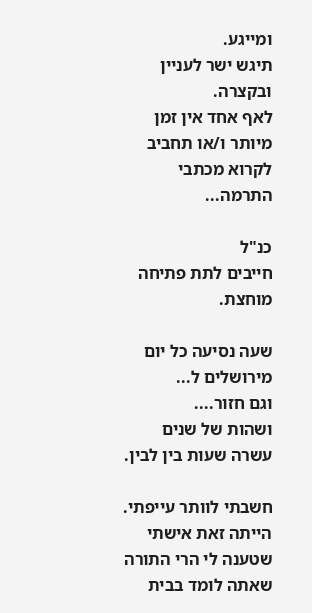ומייגע.
תיגש ישר לעניין ובקצרה.
לאף אחד אין זמן מיותר ו/או תחביב לקרוא מכתבי התרמה...

כנ"ל
חייבים לתת פתיחה מוחצת.

שעה נסיעה כל יום מירושלים ל...
וגם חזור....
ושהות של שנים עשרה שעות בין לבין.

חשבתי לוותר עייפתי.
הייתה זאת אישתי שטענה לי הרי התורה שאתה לומד בבית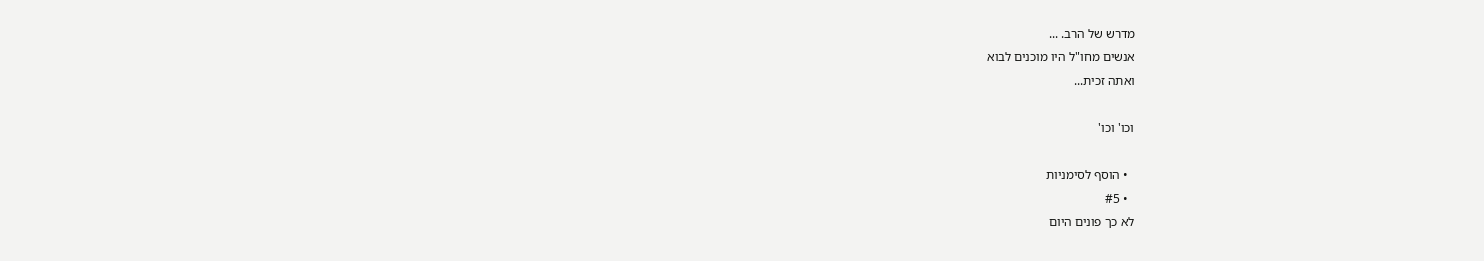מדרש של הרב. ...
אנשים מחו"ל היו מוכנים לבוא
ואתה זכית...

וכו' וכו'

  • הוסף לסימניות
  • #5
לא כך פונים היום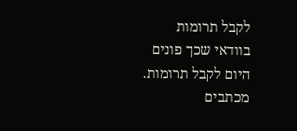לקבל תרומות
בוודאי שכך פונים היום לקבל תרומות.
מכתבים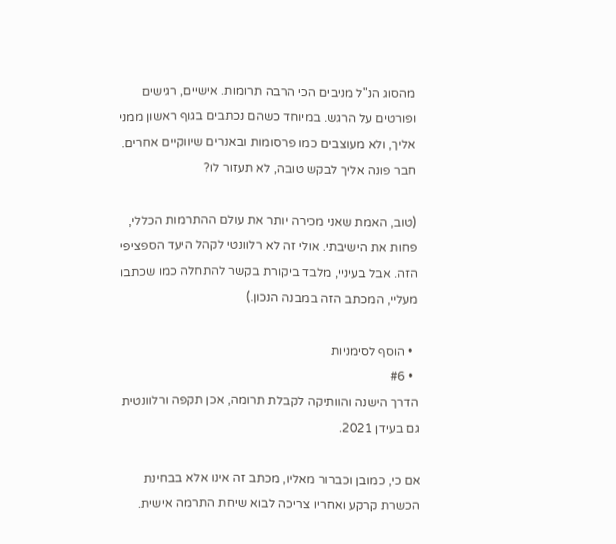מהסוג הנ"ל מניבים הכי הרבה תרומות. אישיים, רגישים ופורטים על הרגש. במיוחד כשהם נכתבים בגוף ראשון ממני אליך, ולא מעוצבים כמו פרסומות ובאנרים שיווקיים אחרים. חבר פונה אליך לבקש טובה, לא תעזור לו?

(טוב, האמת שאני מכירה יותר את עולם ההתרמות הכללי, פחות את הישיבתי. אולי זה לא רלוונטי לקהל היעד הספציפי הזה. אבל בעיניי, מלבד ביקורת בקשר להתחלה כמו שכתבו מעליי, המכתב הזה במבנה הנכון.)

  • הוסף לסימניות
  • #6
הדרך הישנה והוותיקה לקבלת תרומה, אכן תקפה ורלוונטית גם בעידן 2021.

אם כי, כמובן וכברור מאליו, מכתב זה אינו אלא בבחינת הכשרת קרקע ואחריו צריכה לבוא שיחת התרמה אישית.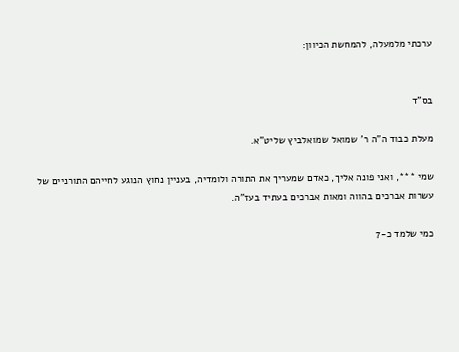ערכתי מלמעלה, להמחשת הכיוון:


בס"ד

מעלת כבוד ה"ה ר' שמואל שמואלביץ שליט"א.

שמי ***, ואני פונה אליך, כאדם שמעריך את התורה ולומדיה, בעניין נחוץ הנוגע לחייהם התורניים של עשרות אברכים בהווה ומאות אברכים בעתיד בעז"ה.

כמי שלמד כ-7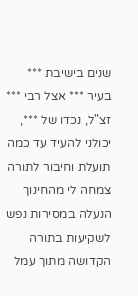שנים בישיבת *** בעיר *** אצל רבי *** זצ"ל, נכדו של ***, יכולני להעיד עד כמה תועלת וחיבור לתורה צמחה לי מהחינוך הנעלה במסירות נפש לשקיעות בתורה הקדושה מתוך עמל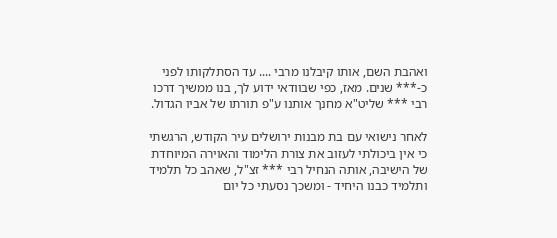ואהבת השם, אותו קיבלנו מרבי .... עד הסתלקותו לפני כ-*** שנים. מאז, כפי שבוודאי ידוע לך, בנו ממשיך דרכו רבי *** שליט"א מחנך אותנו ע"פ תורתו של אביו הגדול.

לאחר נישואי עם בת מבנות ירושלים עיר הקודש, הרגשתי כי אין ביכולתי לעזוב את צורת הלימוד והאוירה המיוחדת של הישיבה, אותה הנחיל רבי *** זצ"ל, שאהב כל תלמיד ותלמיד כבנו היחיד - ומשכך נסעתי כל יום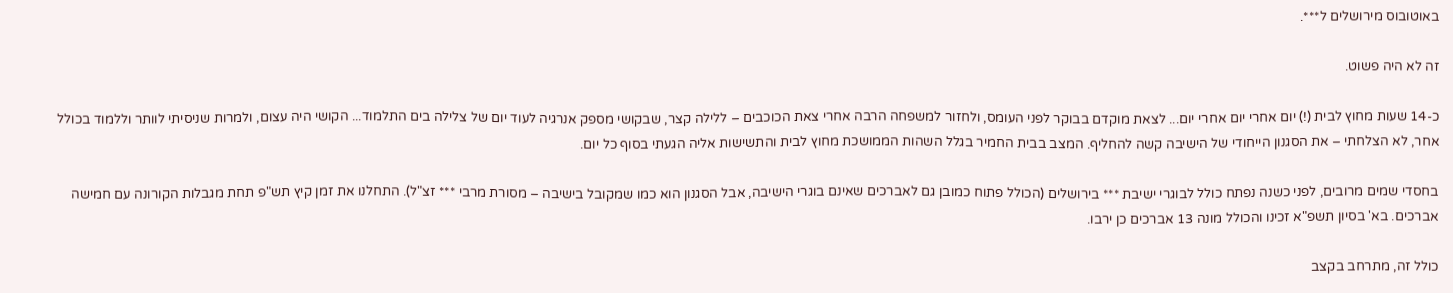באוטובוס מירושלים ל***.

זה לא היה פשוט.

כ-14 שעות מחוץ לבית (!) יום אחרי יום אחרי יום... לצאת מוקדם בבוקר לפני העומס, ולחזור למשפחה הרבה אחרי צאת הכוכבים – ללילה קצר, שבקושי מספק אנרגיה לעוד יום של צלילה בים התלמוד... הקושי היה עצום, ולמרות שניסיתי לוותר וללמוד בכולל אחר, לא הצלחתי – את הסגנון הייחודי של הישיבה קשה להחליף. המצב בבית החמיר בגלל השהות הממושכת מחוץ לבית והתשישות אליה הגעתי בסוף כל יום.

בחסדי שמים מרובים, לפני כשנה נפתח כולל לבוגרי ישיבת *** בירושלים (הכולל פתוח כמובן גם לאברכים שאינם בוגרי הישיבה, אבל הסגנון הוא כמו שמקובל בישיבה – מסורת מרבי *** זצ"ל). התחלנו את זמן קיץ תש"פ תחת מגבלות הקורונה עם חמישה אברכים. בא' בסיון תשפ"א זכינו והכולל מונה 13 אברכים כן ירבו.

כולל זה, מתרחב בקצב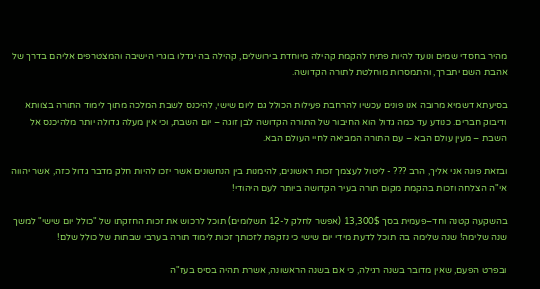מהיר בחסדי שמים ונועד להיות פתיח להקמת קהילה מיוחדת בירושלים, קהילה בה יגדלו בוגרי הישיבה והמצטרפים אליהם בדרך של אהבת השם יתברך, והתמסרות מוחלטת לתורה הקדושה.

בסיעתא דשמיא מרובה אנו פונים עכשיו להרחבת פעילות הכולל גם ליום שישי, להיכנס לשבת המלכה מתוך לימוד התורה בצוותא ודיבוק חברים. כנודע עד כמה גדול הוא החיבור של התורה הקדושה לבן זוגה – יום השבת, וכי אין מעלה גדולה יותר מלהיכנס אל השבת – מעין עולם הבא – עם התורה המביאה לחיי העולם הבא.

ובזאת פונה אני אליך, הרב ??? - ליטול לעצמך זכות ראשונים, להימנות בין הנחשונים אשר יזכו להיות חלק מדבר גדול כזה, אשר יהווה אי"ה הצלחה וזכות בהקמת מקום תורה בעיר הקדושה ביותר לעם היהודי!

בהשקעה קטנה וחד–פעמית בסך 13,300$ (אפשר לחלק ל-12 תשלומים) תוכל לרכוש את זכות החזקתו של "כולל יום שישי" למשך שנה שלימה! שנה שלימה בה תוכל לדעת מידי יום שישי כי נזקפת לזכותך זכות לימוד תורה בערבי שבתות של כולל שלם!

ובפרט הפעם, שאין מדובר בשנה רגילה, כי אם בשנה הראשונה, אשרת תהיה בסיס בעז"ה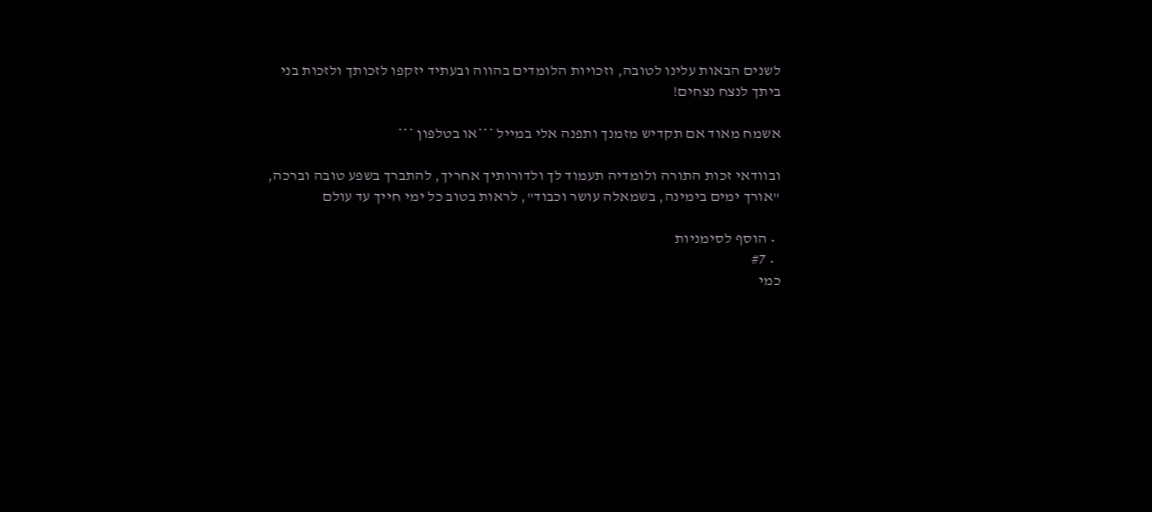לשנים הבאות עלינו לטובה, וזכויות הלומדים בהווה ובעתיד יזקפו לזכותך ולזכות בני ביתך לנצח נצחים!

אשמח מאוד אם תקדיש מזמנך ותפנה אלי במייל ***או בטלפון ***

ובוודאי זכות התורה ולומדיה תעמוד לך ולדורותיך אחריך, להתברך בשפע טובה וברכה, "אורך ימים בימינה, בשמאלה עושר וכבוד", לראות בטוב כל ימי חייך עד עולם

  • הוסף לסימניות
  • #7
כמי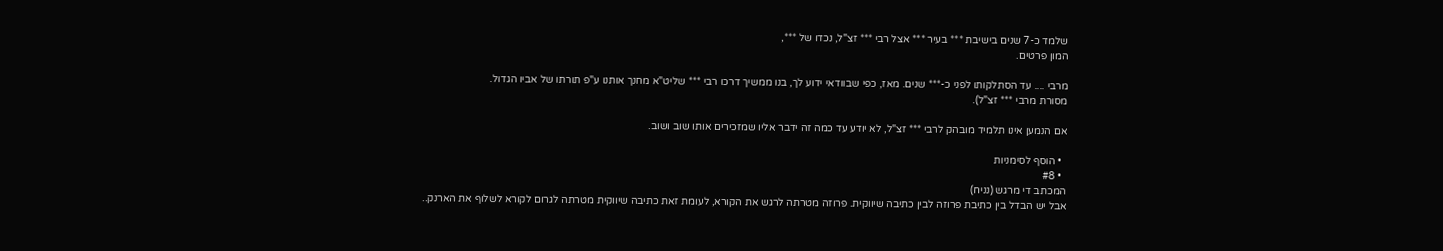שלמד כ-7 שנים בישיבת *** בעיר *** אצל רבי *** זצ"ל, נכדו של ***,
המון פרטים.

מרבי .... עד הסתלקותו לפני כ-*** שנים. מאז, כפי שבוודאי ידוע לך, בנו ממשיך דרכו רבי *** שליט"א מחנך אותנו ע"פ תורתו של אביו הגדול.
מסורת מרבי *** זצ"ל).

אם הנמען אינו תלמיד מובהק לרבי *** זצ"ל, לא יודע עד כמה זה ידבר אליו שמזכירים אותו שוב ושוב.

  • הוסף לסימניות
  • #8
המכתב די מרגש (נניח)
אבל יש הבדל בין כתיבת פרוזה לבין כתיבה שיווקית. פרוזה מטרתה לרגש את הקורא, לעומת זאת כתיבה שיווקית מטרתה לגרום לקורא לשלוף את הארנק..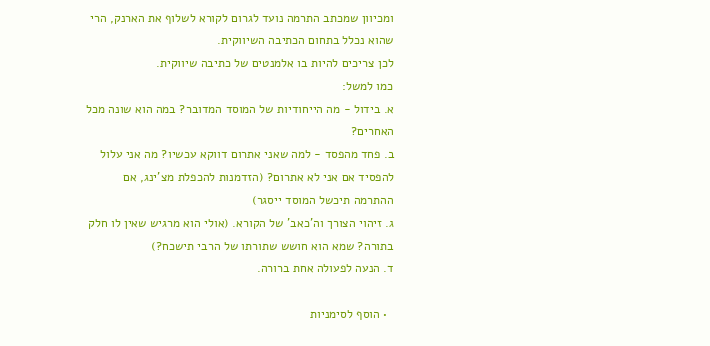ומכיוון שמכתב התרמה נועד לגרום לקורא לשלוף את הארנק, הרי שהוא נכלל בתחום הכתיבה השיווקית.
לכן צריכים להיות בו אלמנטים של כתיבה שיווקית.
כמו למשל:
א. בידול - מה הייחודיות של המוסד המדובר? במה הוא שונה מכל האחרים?
ב. פחד מהפסד - למה שאני אתרום דווקא עכשיו? מה אני עלול להפסיד אם אני לא אתרום? (הזדמנות להכפלת מצ'ינג, אם ההתרמה תיכשל המוסד ייסגר)
ג. זיהוי הצורך וה'כאב' של הקורא. (אולי הוא מרגיש שאין לו חלק בתורה? שמא הוא חושש שתורתו של הרבי תישכח?)
ד. הנעה לפעולה אחת ברורה.

  • הוסף לסימניות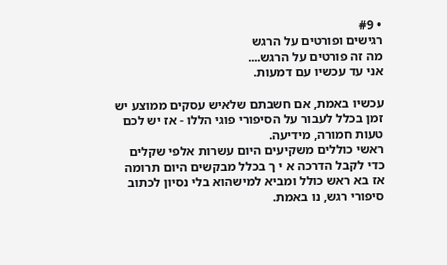• #9
רגישים ופורטים על הרגש
מה זה פורטים על הרגש....
אני עד עכשיו עם דמעות.

עכשיו באמת, אם חשבתם שלאיש עסקים ממוצע יש זמן בכלל לעבור על הסיפורי פוגי הללו - אז יש לכם טעות חמורה, מידיעה.
ראשי כוללים משקיעים היום עשרות אלפי שקלים כדי לקבל הדרכה א י ך בכלל מבקשים היום תרומה
אז בא ראש כולל ומביא למישהוא בלי נסיון לכתוב סיפורי רגש, נו באמת.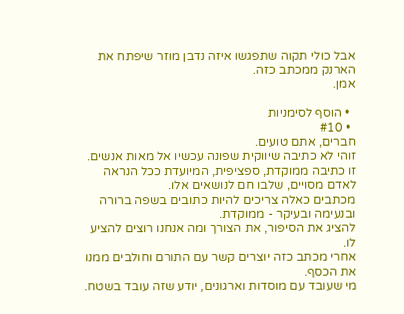אבל כולי תקוה שתפגשו איזה נדבן מוזר שיפתח את הארנק ממכתב כזה.
אמן.

  • הוסף לסימניות
  • #10
חברים, אתם טועים.
זוהי לא כתיבה שיווקית שפונה עכשיו אל מאות אנשים.
זו כתיבה ממוקדת, ספציפית, המיועדת ככל הנראה לאדם מסויים, שלבו חם לנושאים אלו.
מכתבים כאלה צריכים להיות כתובים בשפה ברורה ובנעימה ובעיקר - ממוקדת.
להציג את הסיפור, את הצורך ומה אנחנו רוצים להציע לו.
אחרי מכתב כזה יוצרים קשר עם התורם וחולבים ממנו את הכסף.
מי שעובד עם מוסדות וארגונים, יודע שזה עובד בשטח.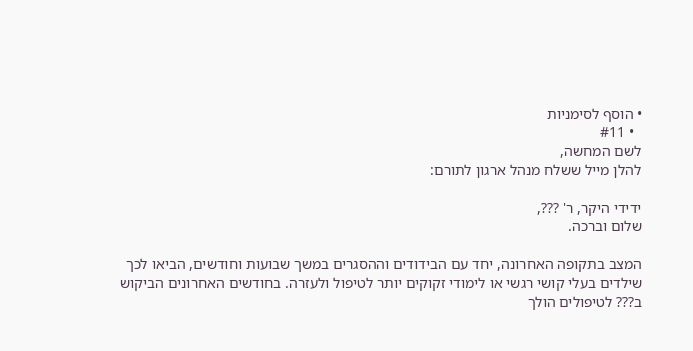• הוסף לסימניות
  • #11
לשם המחשה,
להלן מייל ששלח מנהל ארגון לתורם:

ידידי היקר, ר' ???,
שלום וברכה.

המצב בתקופה האחרונה, יחד עם הבידודים וההסגרים במשך שבועות וחודשים, הביאו לכך שילדים בעלי קושי רגשי או לימודי זקוקים יותר לטיפול ולעזרה. בחודשים האחרונים הביקוש ב??? לטיפולים הולך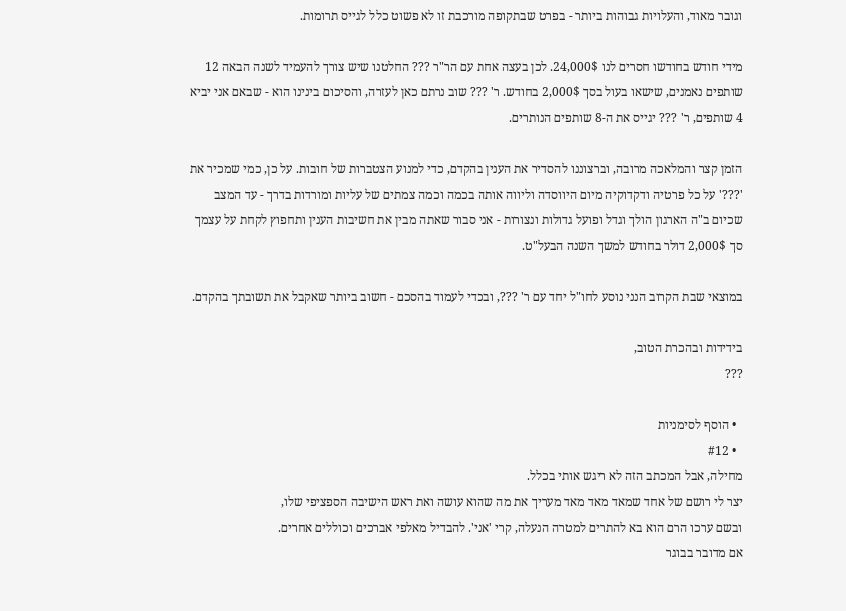וגובר מאוד, והעלויות גבוהות ביותר - בפרט שבתקופה מורכבת זו לא פשוט כלל לגייס תרומות.

מידי חודש בחודשו חסרים לנו 24,000$. לכן בעצה אחת עם הר"ר ??? החלטנו שיש צורך להעמיד לשנה הבאה 12 שותפים נאמנים, שישאו בעול בסך 2,000$ בחודש. ר' ??? שוב נרתם כאן לעזרה, והסיכום בינינו הוא - שבאם אני יביא 4 שותפים, ר' ??? יגייס את ה-8 שותפים הנותרים.

הזמן קצר והמלאכה מרובה, וברצוננו להסדיר את הענין בהקדם, כדי למנוע הצטברות של חובות. על כן, כמי שמכיר את '???' על כל פרטיה ודקדוקיה מיום היווסדה וליווה אותה בכמה וכמה צמתים של עליות ומורדות בדרך - עד המצב שכיום ב"ה הארגון הולך וגדל ופועל גדולות ונצורות - אני סבור שאתה מבין את חשיבות הענין ותחפוץ לקחת על עצמך סך 2,000$ דולר בחודש למשך השנה הבעל"ט.

במוצאי שבת הקרוב הנני נוסע לחו"ל יחד עם ר' ???, ובכדי לעמוד בהסכם - חשוב ביותר שאקבל את תשובתך בהקדם.

בידידות ובהכרת הטוב,
???

  • הוסף לסימניות
  • #12
מחילה, אבל המכתב הזה לא ריגש אותי בכלל.
יצר לי רושם של אחד שמאד מאד מאד מעריך את מה שהוא עושה ואת ראש הישיבה הספציפי שלו,
ובשם ערכו הרם הוא בא להתרים למטרה הנעלה, קרי 'אני'. להבדיל מאלפי אברכים וכוללים אחרים.
אם מדובר בבוגר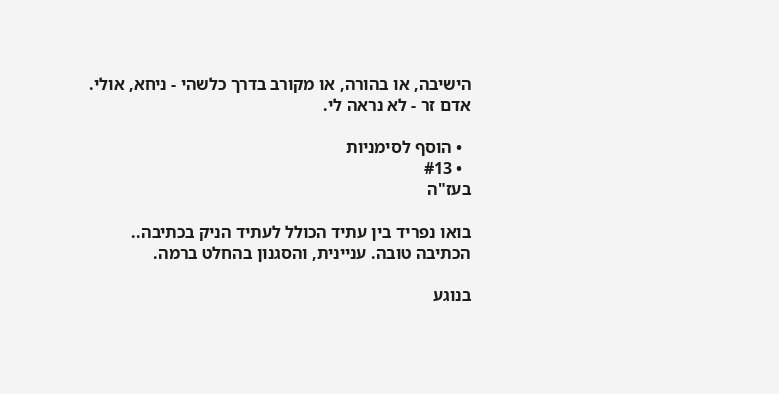הישיבה, או בהורה, או מקורב בדרך כלשהי - ניחא, אולי.
אדם זר - לא נראה לי.

  • הוסף לסימניות
  • #13
בעז"ה

בואו נפריד בין עתיד הכולל לעתיד הניק בכתיבה..
הכתיבה טובה. עניינית, והסגנון בהחלט ברמה.

בנוגע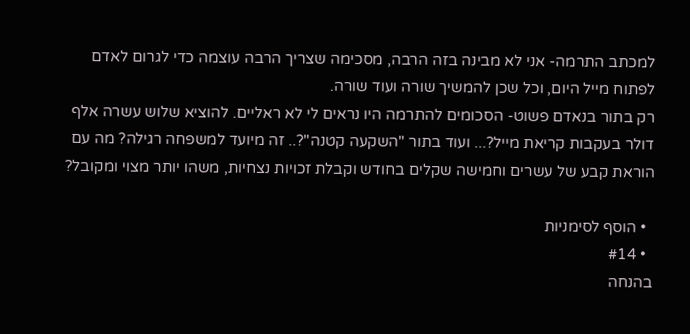למכתב התרמה- אני לא מבינה בזה הרבה, מסכימה שצריך הרבה עוצמה כדי לגרום לאדם לפתוח מייל היום, וכל שכן להמשיך שורה ועוד שורה.
רק בתור בנאדם פשוט- הסכומים להתרמה היו נראים לי לא ראליים. להוציא שלוש עשרה אלף דולר בעקבות קריאת מייל?... ועוד בתור "השקעה קטנה"?.. זה מיועד למשפחה רגילה? מה עם הוראת קבע של עשרים וחמישה שקלים בחודש וקבלת זכויות נצחיות, משהו יותר מצוי ומקובל?

  • הוסף לסימניות
  • #14
בהנחה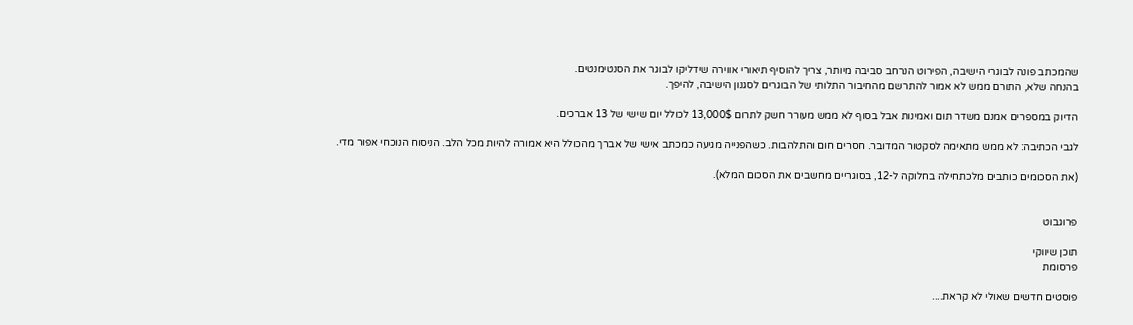שהמכתב פונה לבוגרי הישיבה, הפירוט הנרחב סביבה מיותר, צריך להוסיף תיאורי אווירה שידליקו לבוגר את הסנטימנטים.
בהנחה שלא, התורם ממש לא אמור להתרשם מהחיבור התלותי של הבוגרים לסגנון הישיבה, להיפך.

הדיוק במספרים אמנם משדר תום ואמינות אבל בסוף לא ממש מעורר חשק לתרום 13,000$ לכולל יום שישי של 13 אברכים.

לגבי הכתיבה: לא ממש מתאימה לסקטור המדובר. חסרים חום והתלהבות. כשהפנייה מגיעה כמכתב אישי של אברך מהכולל היא אמורה להיות מכל הלב. הניסוח הנוכחי אפור מדי.

(את הסכומים כותבים מלכתחילה בחלוקה ל-12, בסוגריים מחשבים את הסכום המלא).


פרוגבוט

תוכן שיווקי
פרסומת

פוסטים חדשים שאולי לא קראת....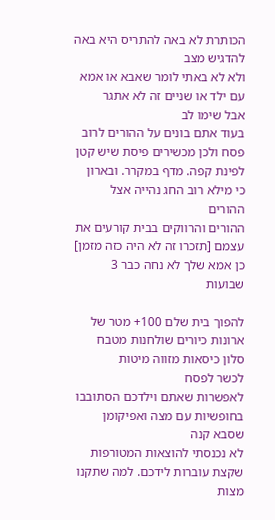הכותרת לא באה להתריס היא באה להדגיש מצב
ולא לא באתי לומר שאבא או אמא עם ילד או שניים זה לא אתגר
אבל שימו לב
בעוד אתם בונים על ההורים לרוב פסח ולכן מכשירים פיסת שיש קטן לפינת קפה. מדף במקרר. ובארון
כי מילא רוב החג נהייה אצל ההורים
ההורים והרווקים בבית קורעים את עצמם [תזכרו זה לא היה כזה מזמן]
כן אמא שלך לא נחה כבר 3 שבועות

להפוך בית שלם 100+ מטר של ארונות כיורים שולחנות מטבח סלון כיסאות מזווה מיטות
לכשר לפסח
לאפשרות שאתם וילדכם הסתובבו בחופשיות עם מצה ואפיקומן שסבא קנה
לא נכנסתי להוצאות המטורפות שקצת עוברות לידכם. למה שתקנו מצות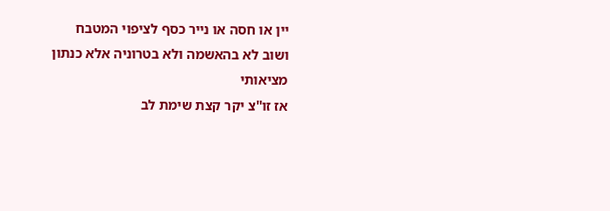יין או חסה או נייר כסף לציפוי המטבח
ושוב לא בהאשמה ולא בטרוניה אלא כנתון מציאותי
אז זו''צ יקר קצת שימת לב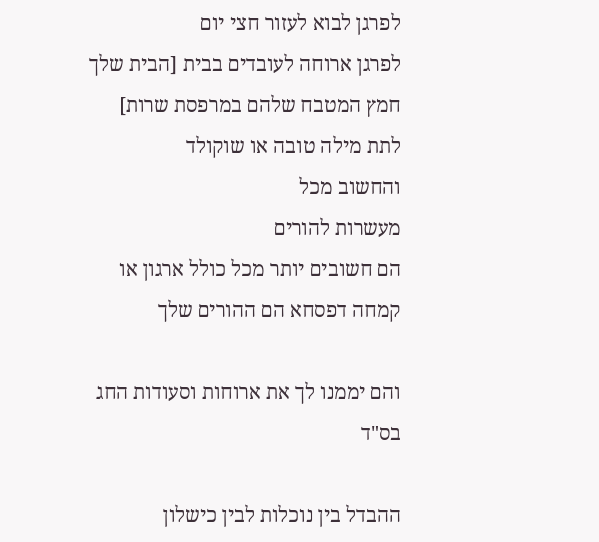לפרגן לבוא לעזור חצי יום
לפרגן ארוחה לעובדים בבית [הבית שלך חמץ המטבח שלהם במרפסת שרות]
לתת מילה טובה או שוקולד
והחשוב מכל
מעשרות להורים
הם חשובים יותר מכל כולל ארגון או קמחה דפסחא הם ההורים שלך

והם יממנו לך את ארוחות וסעודות החג
בס"ד

ההבדל בין נוכלות לבין כישלון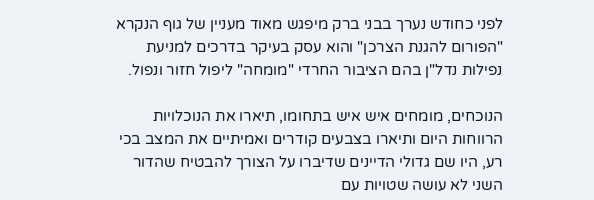לפני כחודש נערך בבני ברק מיפגש מאוד מעניין של גוף הנקרא "הפורום להגנת הצרכן" והוא עסק בעיקר בדרכים למניעת נפילות נדל"ן בהם הציבור החרדי "מומחה" ליפול חזור ונפול.

הנוכחים, מומחים איש איש בתחומו, תיארו את הנוכלויות הרווחות היום ותיארו בצבעים קודרים ואמיתיים את המצב בכי רע, היו שם גדולי הדיינים שדיברו על הצורך להבטיח שהדור השני לא עושה שטויות עם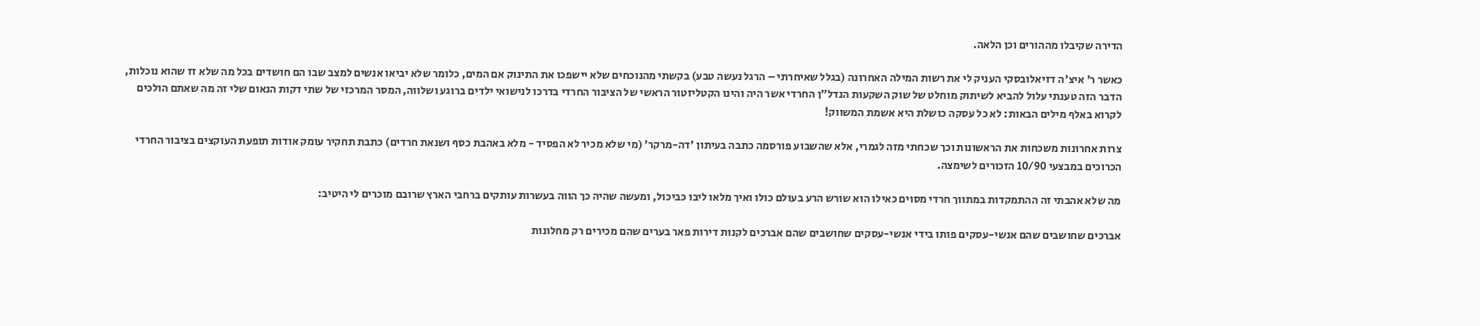הדירה שקיבלו מההורים וכן הלאה.

כאשר ר' איצ'ה דזיאלובסקי העניק לי את רשות המילה האחרונה (בגלל שאיחרתי – הרגל נעשה טבע) בקשתי מהנוכחים שלא יישפכו את התינוק אם המים, כלומר שלא יביאו אנשים למצב שבו הם חושדים בכל מה שלא זז שהוא נוכלות, הדבר הזה טענתי עלול להביא לשיתוק מוחלט של שוק השקעות הנדל"ן החרדי אשר היה והינו הקטליזטור הראשי של הציבור החרדי בדרכו לנישואי ילדים ברוגע ושלווה, המסר המרכזי של שתי דקות הנאום שלי זה מה שאתם הולכים לקרוא באלף מילים הבאות: לא כל עסקה כושלת היא אשמת המשווק!

צרות אחרונות משכחות את הראשונות וכך שכחתי מזה לגמרי, אלא שהשבוע פורסמה כתבה בעיתון 'דה-מרקר' (מי שלא מכיר לא הפסיד - מלא באהבת כסף ושנאת חרדים) כתבת תחקיר עומק אודות תופעת העוקצים בציבור החרדי הכרוכים במבצעי 10/90 הזכורים לשימצה.

מה שלא אהבתי זה ההתמקדות במתווך חרדי מסוים כאילו הוא שורש הרע בעולם כולו ואיך מלאו ליבו כביכול, ומעשה שהיה כך הווה בעשרות עותקים ברחבי הארץ שרובם מוכרים לי היטיב:

אברכים שחושבים שהם אנשי-עסקים פותו בידי אנשי-עסקים שחושבים שהם אברכים לקנות דירות פאר בערים שהם מכירים רק מחלונות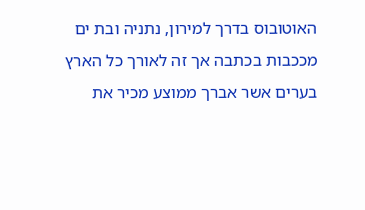האוטובוס בדרך למירון, נתניה ובת ים מככבות בכתבה אך זה לאורך כל הארץ בערים אשר אברך ממוצע מכיר את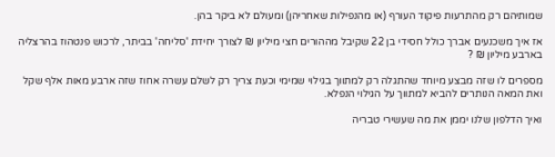שמותיהם רק מהתרעות פיקוד העורף (או מהנפילות שאחריהן) ומעולם לא ביקר בהן.

אז איך משכנעים אברך כולל חסידי בן 22 שקיבל מההורים חצי מיליון ₪ לצורך יחידת 'סליחה' בביתר, לרכוש פנטהוז בהרצליה בארבע מיליון ₪ ?

מספרים לו שזה מבצע מיוחד שהתגלה רק למתווך בגילוי שמימי וכעת צריך רק לשלם עשרה אחוז שזה ארבע מאות אלף שקל ואת המאה הנותרים להביא למתווך על הגילוי הנפלא.

ואיך הדלפון שלנו יממן את מה שעשירי טבריה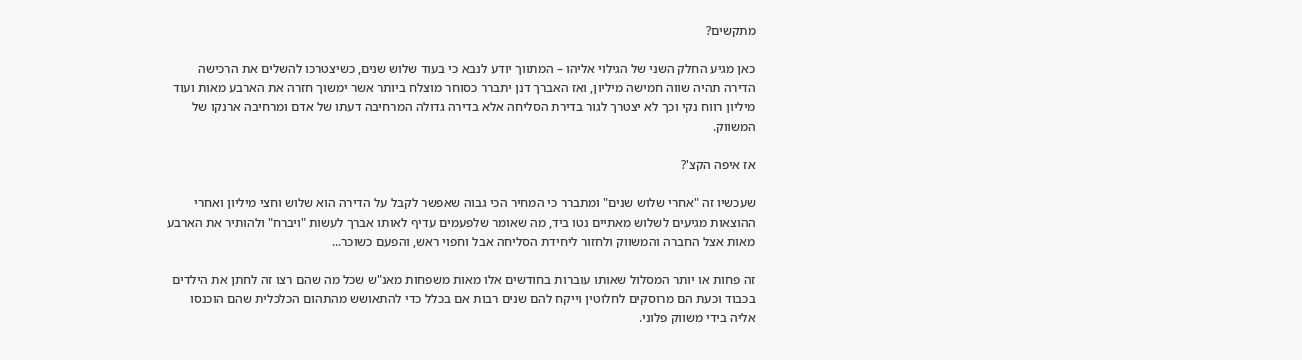מתקשים?

כאן מגיע החלק השני של הגילוי אליהו – המתווך יודע לנבא כי בעוד שלוש שנים, כשיצטרכו להשלים את הרכישה הדירה תהיה שווה חמישה מיליון, ואז האברך דנן יתברר כסוחר מוצלח ביותר אשר ימשוך חזרה את הארבע מאות ועוד מיליון רווח נקי וכך לא יצטרך לגור בדירת הסליחה אלא בדירה גדולה המרחיבה דעתו של אדם ומרחיבה ארנקו של המשווק.

אז איפה הקצ'?

שעכשיו זה "אחרי שלוש שנים" ומתברר כי המחיר הכי גבוה שאפשר לקבל על הדירה הוא שלוש וחצי מיליון ואחרי ההוצאות מגיעים לשלוש מאתיים נטו ביד, מה שאומר שלפעמים עדיף לאותו אברך לעשות "ויברח" ולהותיר את הארבע מאות אצל החברה והמשווק ולחזור ליחידת הסליחה אבל וחפוי ראש, והפעם כשוכר...

זה פחות או יותר המסלול שאותו עוברות בחודשים אלו מאות משפחות מאנ"ש שכל מה שהם רצו זה לחתן את הילדים בכבוד וכעת הם מרוסקים לחלוטין וייקח להם שנים רבות אם בכלל כדי להתאושש מהתהום הכלכלית שהם הוכנסו אליה בידי משווק פלוני.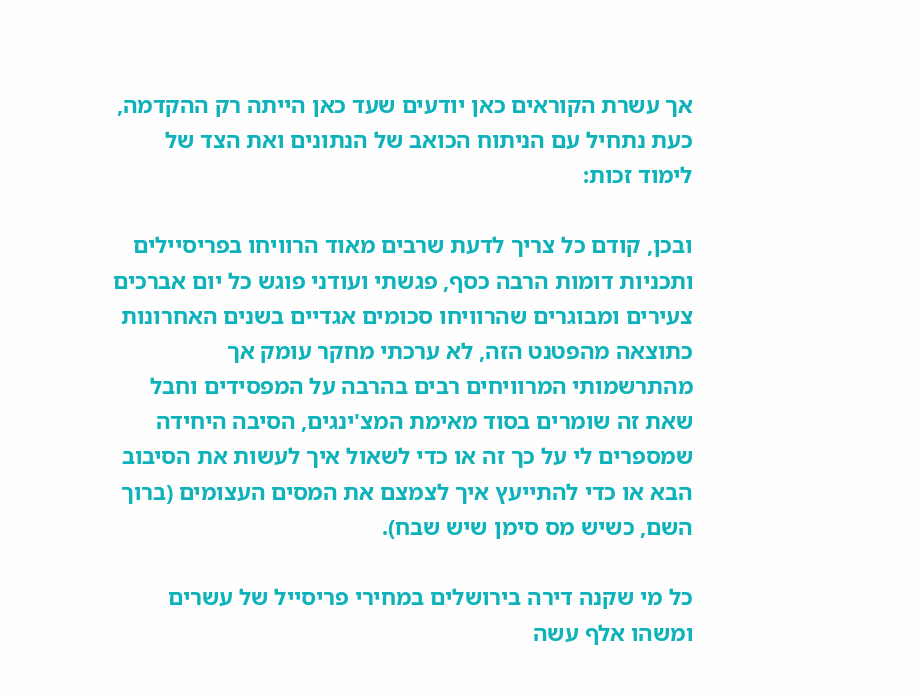אך עשרת הקוראים כאן יודעים שעד כאן הייתה רק ההקדמה, כעת נתחיל עם הניתוח הכואב של הנתונים ואת הצד של לימוד זכות:

ובכן, קודם כל צריך לדעת שרבים מאוד הרוויחו בפריסיילים ותכניות דומות הרבה כסף, פגשתי ועודני פוגש כל יום אברכים צעירים ומבוגרים שהרוויחו סכומים אגדיים בשנים האחרונות כתוצאה מהפטנט הזה, לא ערכתי מחקר עומק אך מהתרשמותי המרוויחים רבים בהרבה על המפסידים וחבל שאת זה שומרים בסוד מאימת המצ'ינגים, הסיבה היחידה שמספרים לי על כך זה או כדי לשאול איך לעשות את הסיבוב הבא או כדי להתייעץ איך לצמצם את המסים העצומים (ברוך השם, כשיש מס סימן שיש שבח).

כל מי שקנה דירה בירושלים במחירי פריסייל של עשרים ומשהו אלף עשה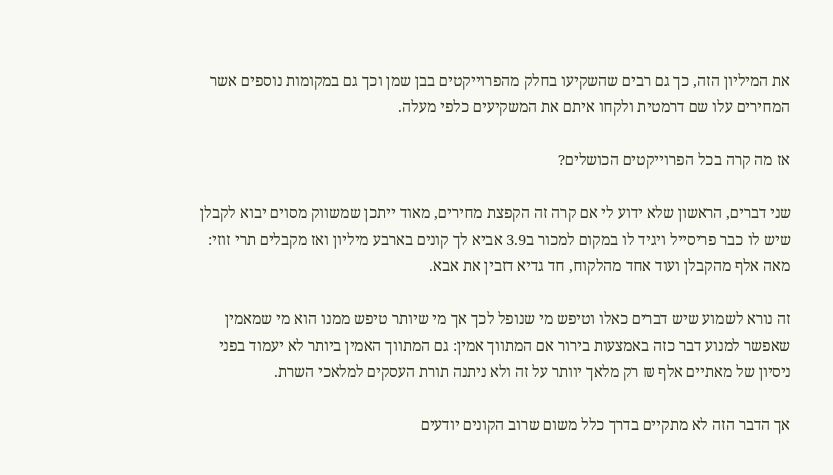את המיליון הזה, כך גם רבים שהשקיעו בחלק מהפרוייקטים בבן שמן וכך גם במקומות נוספים אשר המחירים עלו שם דרמטית ולקחו איתם את המשקיעים כלפי מעלה.

אז מה קרה בכל הפרוייקטים הכושלים?

שני דברים, הראשון שלא ידוע לי אם קרה זה הקפצת מחירים, מאוד ייתכן שמשווק מסוים יבוא לקבלן שיש לו כבר פריסייל ויגיד לו במקום למכור ב3.9 אביא לך קונים בארבע מיליון ואז מקבלים תרי זוזי: מאה אלף מהקבלן ועוד אחד מהלקוח, חד גדיא דזבין את אבא.

זה נורא לשמוע שיש דברים כאלו וטיפש מי שנופל לכך אך מי שיותר טיפש ממנו הוא מי שמאמין שאפשר למנוע דבר כזה באמצעות בירור אם המתווך אמין: גם המתווך האמין ביותר לא יעמוד בפני ניסיון של מאתיים אלף ₪ רק מלאך יוותר על זה ולא ניתנה תורת העסקים למלאכי השרת.

אך הדבר הזה לא מתקיים בדרך כלל משום שרוב הקונים יודעים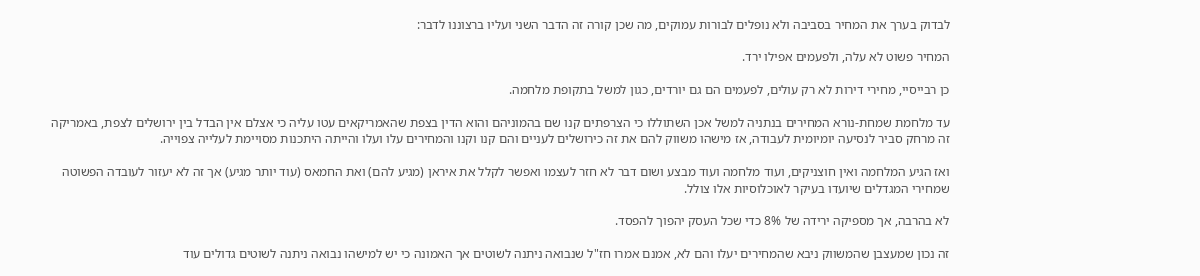לבדוק בערך את המחיר בסביבה ולא נופלים לבורות עמוקים, מה שכן קורה זה הדבר השני ועליו ברצוננו לדבר:

המחיר פשוט לא עלה, ולפעמים אפילו ירד.

כן רבייסיי, מחירי דירות לא רק עולים, לפעמים הם גם יורדים, כגון למשל בתקופת מלחמה.

עד מלחמת שמחת-נורא המחירים בנתניה למשל אכן השתוללו כי הצרפתים קנו שם בהמוניהם והוא הדין בצפת שהאמריקאים עטו עליה כי אצלם אין הבדל בין ירושלים לצפת, באמריקה זה מרחק סביר לנסיעה יומיומית לעבודה, אז מישהו משווק להם את זה כירושלים לעניים והם קנו וקנו והמחירים עלו ועלו והייתה היתכנות מסויימת לעלייה צפוייה.

ואז הגיע המלחמה ואין חוצניקים, ועוד מלחמה ועוד מבצע ושום דבר לא חזר לעצמו ואפשר לקלל את איראן (מגיע להם) ואת החמאס (עוד יותר מגיע) אך זה לא יעזור לעובדה הפשוטה שמחירי המגדלים שיועדו בעיקר לאוכלוסיות אלו צולל.

לא בהרבה, אך מספיקה ירידה של 8% כדי שכל העסק יהפוך להפסד.

זה נכון שמעצבן שהמשווק ניבא שהמחירים יעלו והם לא, אמנם אמרו חז"ל שנבואה ניתנה לשוטים אך האמונה כי יש למישהו נבואה ניתנה לשוטים גדולים עוד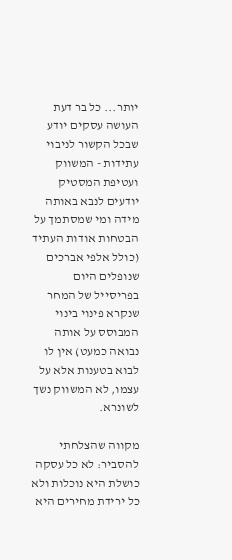יותר... כל בר דעת העושה עסקים יודע שבכל הקשור לניבוי עתידות - המשווק ועטיפת המסטיק יודעים לנבא באותה מידה ומי שמסתמך על הבטחות אודות העתיד (כולל אלפי אברכים שנופלים היום בפריסייל של המחר שנקרא פינוי בינוי המבוסס על אותה נבואה כמעט) אין לו לבוא בטענות אלא על עצמו, לא המשווק נשך לשונרא.

מקווה שהצלחתי להסביר: לא כל עסקה כושלת היא נוכלות ולא כל ירידת מחירים היא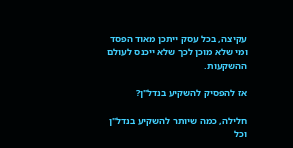עקיצה, בכל עסק ייתכן מאוד הפסד ומי שלא מוכן לכך שלא ייכנס לעולם ההשקעות.

אז להפסיק להשקיע בנדל"ן?

חלילה, כמה שיותר להשקיע בנדל"ן וכל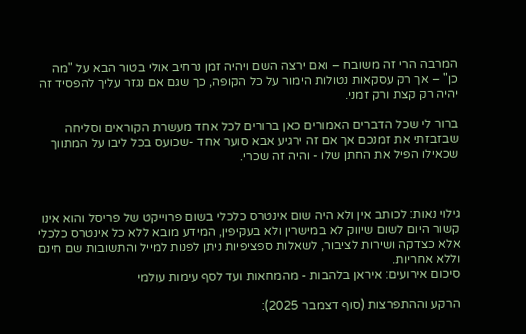המרבה הרי זה משובח – ואם ירצה השם ויהיה זמן נרחיב אולי בטור הבא על "מה כן" – אך רק עסקאות נטולות הימור על כל הקופה, כך שגם אם נגזר עליך להפסיד זה יהיה רק קצת ורק זמני.

ברור לי שכל הדברים האמורים כאן ברורים לכל אחד מעשרת הקוראים וסליחה שבזבזתי את זמנכם אך אם זה ירגיע אבא סוער אחד -שכועס בכל ליבו על המתווך שכאילו הפיל את החתן שלו - והיה זה שכרי.



גילוי נאות: לכותב אין ולא היה שום אינטרס כלכלי בשום פרוייקט של פריסל והוא אינו קשור היום לשום שיווק לא במישרין ולא בעקיפין, המידע מובא ללא כל אינטרס כלכלי אלא כצדקה ושירות לציבור, לשאלות ספציפיות ניתן לפנות למייל והתשובות שם חינם וללא אחריות.
סיכום אירועים: איראן בלהבות - מהמחאות ועד לסף עימות עולמי

הרקע וההתפרצות (סוף דצמבר 2025):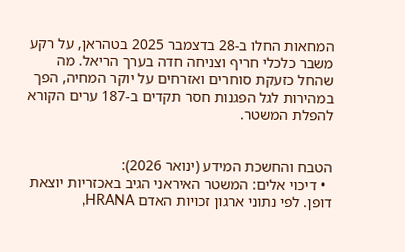המחאות החלו ב-28 בדצמבר 2025 בטהראן, על רקע משבר כלכלי חריף וצניחה חדה בערך הריאל. מה שהחל כזעקת סוחרים ואזרחים על יוקר המחיה, הפך במהירות לגל הפגנות חסר תקדים ב-187 ערים הקורא להפלת המשטר.


הטבח והחשכת המידע (ינואר 2026):
  • דיכוי אלים: המשטר האיראני הגיב באכזריות יוצאת דופן. לפי נתוני ארגון זכויות האדם HRANA,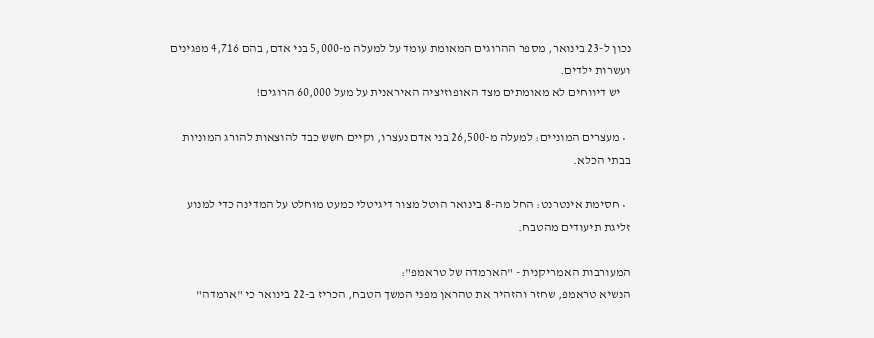נכון ל-23 בינואר, מספר ההרוגים המאומת עומד על למעלה מ-5,000 בני אדם, בהם 4,716 מפגינים ועשרות ילדים.
    יש דיווחים לא מאומתים מצד האופוזיציה האיראנית על מעל 60,000 הרוגים!

  • מעצרים המוניים: למעלה מ-26,500 בני אדם נעצרו, וקיים חשש כבד להוצאות להורג המוניות בבתי הכלא.

  • חסימת אינטרנט: החל מה-8 בינואר הוטל מצור דיגיטלי כמעט מוחלט על המדינה כדי למנוע זליגת תיעודים מהטבח.

המעורבות האמריקנית - "הארמדה של טראמפ":
הנשיא טראמפ, שחזר והזהיר את טהראן מפני המשך הטבח, הכריז ב-22 בינואר כי "ארמדה"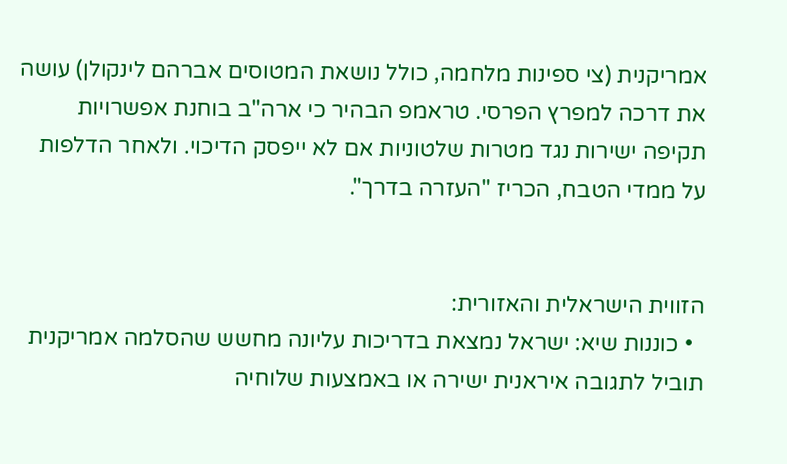אמריקנית (צי ספינות מלחמה, כולל נושאת המטוסים אברהם לינקולן) עושה את דרכה למפרץ הפרסי. טראמפ הבהיר כי ארה"ב בוחנת אפשרויות תקיפה ישירות נגד מטרות שלטוניות אם לא ייפסק הדיכוי. ולאחר הדלפות על ממדי הטבח, הכריז "העזרה בדרך".


הזווית הישראלית והאזורית:
  • כוננות שיא: ישראל נמצאת בדריכות עליונה מחשש שהסלמה אמריקנית תוביל לתגובה איראנית ישירה או באמצעות שלוחיה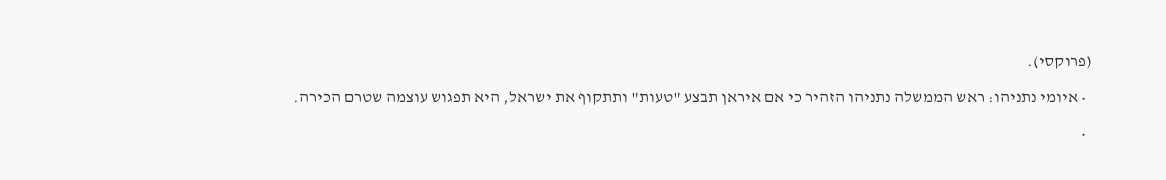(פרוקסי).

  • איומי נתניהו: ראש הממשלה נתניהו הזהיר כי אם איראן תבצע "טעות" ותתקוף את ישראל, היא תפגוש עוצמה שטרם הכירה.

  •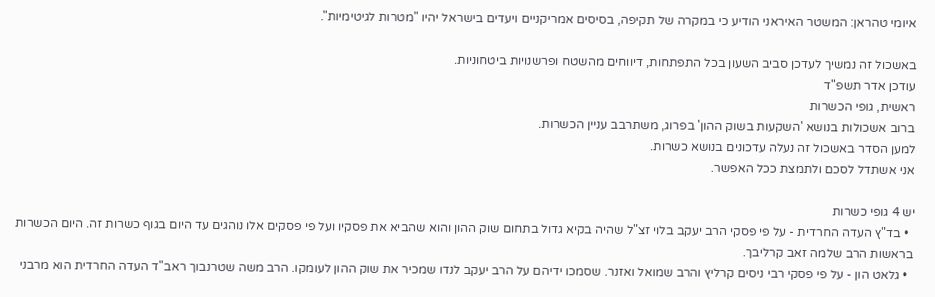איומי טהראן: המשטר האיראני הודיע כי במקרה של תקיפה, בסיסים אמריקניים ויעדים בישראל יהיו "מטרות לגיטימיות".

באשכול זה נמשיך לעדכן סביב השעון בכל התפתחות, דיווחים מהשטח ופרשנויות ביטחוניות.
עודכן אדר תשפ"ד
ראשית, גופי הכשרות
ברוב אשכולות בנושא 'השקעות בשוק ההון' בפרוג, משתרבב עניין הכשרות.
למען הסדר באשכול זה נעלה עדכונים בנושא כשרות.
אני אשתדל לסכם ולתמצת ככל האפשר.

יש 4 גופי כשרות
  • בד"ץ העדה החרדית - על פי פסקי הרב יעקב בלוי זצ"ל שהיה בקיא גדול בתחום שוק ההון והוא שהביא את פסקיו ועל פי פסקים אלו נוהגים עד היום בגוף כשרות זה. היום הכשרות בראשות הרב שלמה זאב קרליבך.
  • גלאט הון - על פי פסקי רבי ניסים קרליץ והרב שמואל ואזנר. שסמכו ידיהם על הרב יעקב לנדו שמכיר את שוק ההון לעומקו. הרב משה שטרנבוך ראב"ד העדה החרדית הוא מרבני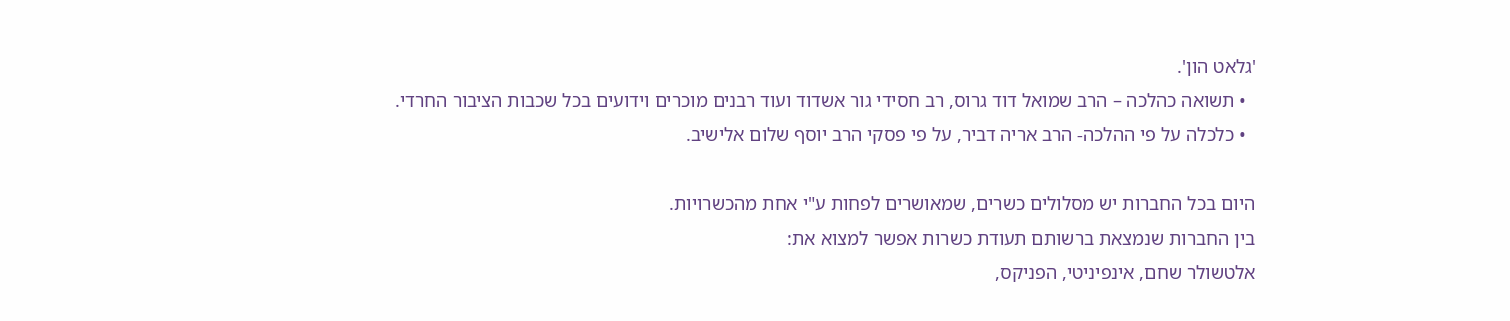'גלאט הון'.
  • תשואה כהלכה – הרב שמואל דוד גרוס, רב חסידי גור אשדוד ועוד רבנים מוכרים וידועים בכל שכבות הציבור החרדי.
  • כלכלה על פי ההלכה- הרב אריה דביר, על פי פסקי הרב יוסף שלום אלישיב.

היום בכל החברות יש מסלולים כשרים, שמאושרים לפחות ע"י אחת מהכשרויות.
בין החברות שנמצאת ברשותם תעודת כשרות אפשר למצוא את:
אלטשולר שחם, אינפיניטי, הפניקס,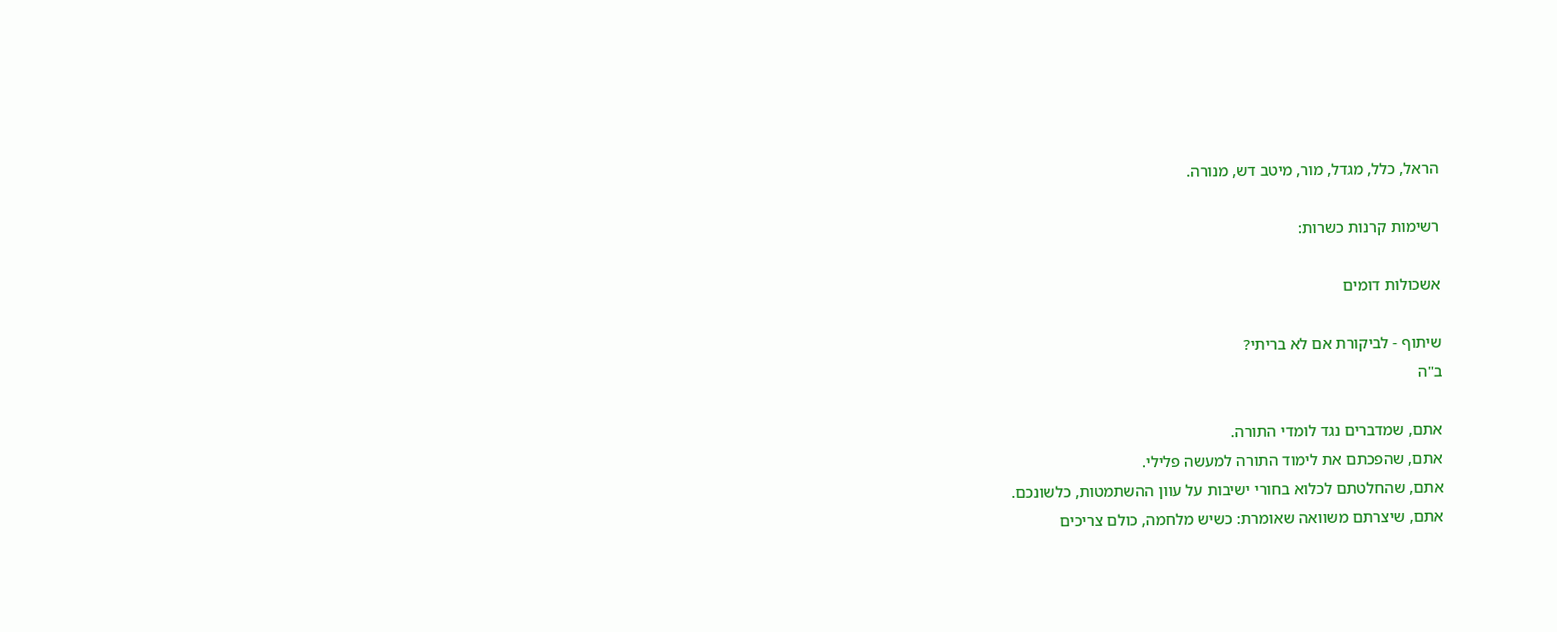הראל, כלל, מגדל, מור, מיטב דש, מנורה.

רשימות קרנות כשרות:

אשכולות דומים

שיתוף - לביקורת אם לא בריתי?
ב"ה

אתם, שמדברים נגד לומדי התורה.
אתם, שהפכתם את לימוד התורה למעשה פלילי.
אתם, שהחלטתם לכלוא בחורי ישיבות על עוון ההשתמטות, כלשונכם.
אתם, שיצרתם משוואה שאומרת: כשיש מלחמה, כולם צריכים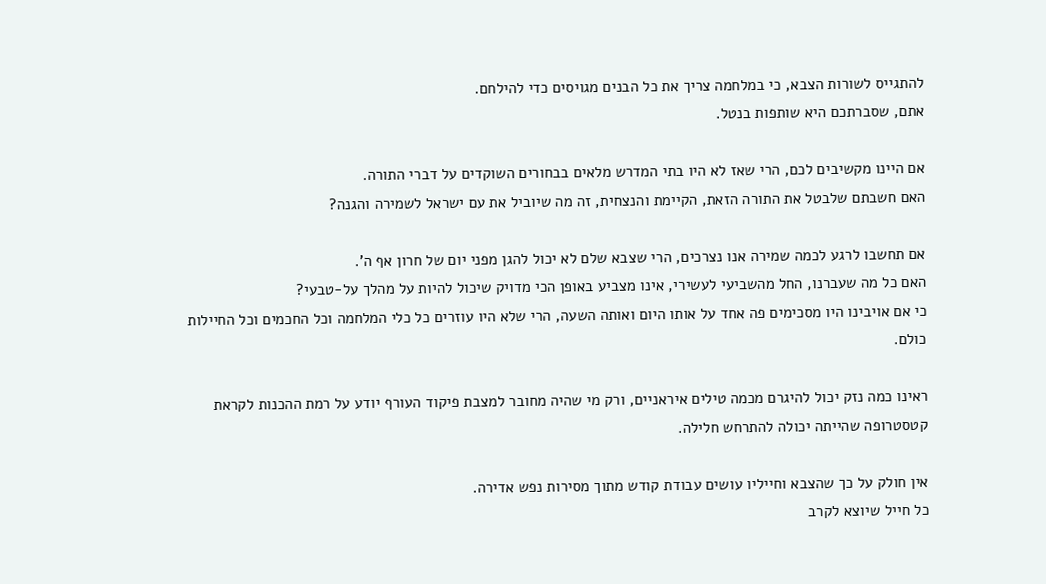להתגייס לשורות הצבא, כי במלחמה צריך את כל הבנים מגויסים כדי להילחם.
אתם, שסברתכם היא שותפות בנטל.

אם היינו מקשיבים לכם, הרי שאז לא היו בתי המדרש מלאים בבחורים השוקדים על דברי התורה.
האם חשבתם שלבטל את התורה הזאת, הקיימת והנצחית, זה מה שיוביל את עם ישראל לשמירה והגנה?

אם תחשבו לרגע לכמה שמירה אנו נצרכים, הרי שצבא שלם לא יכול להגן מפני יום של חרון אף ה'.
האם כל מה שעברנו, החל מהשביעי לעשירי, אינו מצביע באופן הכי מדויק שיכול להיות על מהלך על-טבעי?
כי אם אויבינו היו מסכימים פה אחד על אותו היום ואותה השעה, הרי שלא היו עוזרים כל כלי המלחמה וכל החכמים וכל החיילות כולם.

ראינו כמה נזק יכול להיגרם מכמה טילים איראניים, ורק מי שהיה מחובר למצבת פיקוד העורף יודע על רמת ההכנות לקראת קטסטרופה שהייתה יכולה להתרחש חלילה.

אין חולק על כך שהצבא וחייליו עושים עבודת קודש מתוך מסירות נפש אדירה.
כל חייל שיוצא לקרב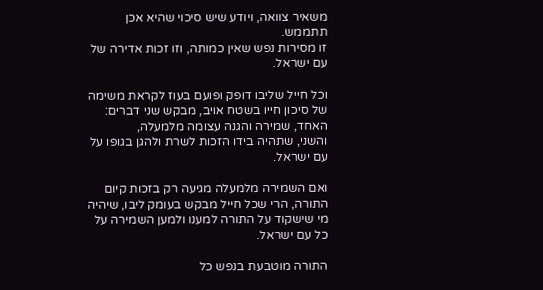משאיר צוואה, ויודע שיש סיכוי שהיא אכן תתממש.
זו מסירות נפש שאין כמותה, וזו זכות אדירה של עם ישראל.

וכל חייל שליבו דופק ופועם בעוז לקראת משימה של סיכון חייו בשטח אויב, מבקש שני דברים:
האחד, שמירה והגנה עצומה מלמעלה,
והשני, שתהיה בידו הזכות לשרת ולהגן בגופו על עם ישראל.

ואם השמירה מלמעלה מגיעה רק בזכות קיום התורה, הרי שכל חייל מבקש בעומק ליבו, שיהיה מי שישקוד על התורה למענו ולמען השמירה על כל עם ישראל.

התורה מוטבעת בנפש כל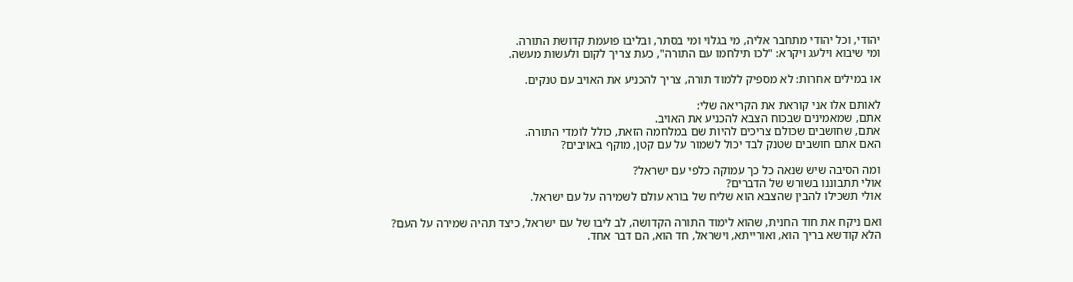יהודי, וכל יהודי מתחבר אליה, מי בגלוי ומי בסתר, ובליבו פועמת קדושת התורה.
ומי שיבוא וילעג ויקרא: "לכו תילחמו עם התורה", כעת צריך לקום ולעשות מעשה.

או במילים אחרות: לא מספיק ללמוד תורה, צריך להכניע את האויב עם טנקים.

לאותם אלו אני קוראת את הקריאה שלי:
אתם, שמאמינים שבכוח הצבא להכניע את האויב.
אתם, שחושבים שכולם צריכים להיות שם במלחמה הזאת, כולל לומדי התורה.
האם אתם חושבים שטנק לבד יכול לשמור על עם קטן, מוקף באויבים?

ומה הסיבה שיש שנאה כל כך עמוקה כלפי עם ישראל?
אולי תתבוננו בשורש של הדברים?
אולי תשכילו להבין שהצבא הוא שליח של בורא עולם לשמירה על עם ישראל.

ואם ניקח את חוד החנית, שהוא לימוד התורה הקדושה, לב ליבו של עם ישראל, כיצד תהיה שמירה על העם?
הלא קודשא בריך הוא, ואורייתא, וישראל, חד הוא, הם דבר אחד.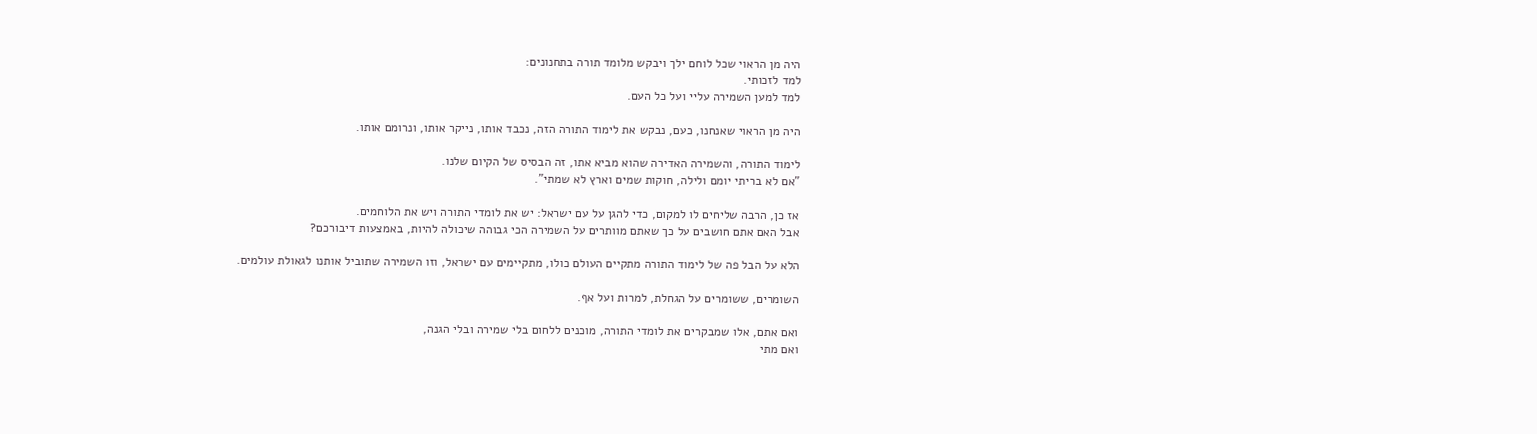היה מן הראוי שכל לוחם ילך ויבקש מלומד תורה בתחנונים:
למד לזכותי.
למד למען השמירה עליי ועל כל העם.

היה מן הראוי שאנחנו, כעם, נבקש את לימוד התורה הזה, נכבד אותו, נייקר אותו, ונרומם אותו.

לימוד התורה, והשמירה האדירה שהוא מביא אתו, זה הבסיס של הקיום שלנו.
"אם לא בריתי יומם ולילה, חוקות שמים וארץ לא שמתי".

אז כן, הרבה שליחים לו למקום, כדי להגן על עם ישראל: יש את לומדי התורה ויש את הלוחמים.
אבל האם אתם חושבים על כך שאתם מוותרים על השמירה הכי גבוהה שיכולה להיות, באמצעות דיבורכם?

הלא על הבל פה של לימוד התורה מתקיים העולם כולו, מתקיימים עם ישראל, וזו השמירה שתוביל אותנו לגאולת עולמים.

השומרים, ששומרים על הגחלת, למרות ועל אף.

ואם אתם, אלו שמבקרים את לומדי התורה, מוכנים ללחום בלי שמירה ובלי הגנה,
ואם מתי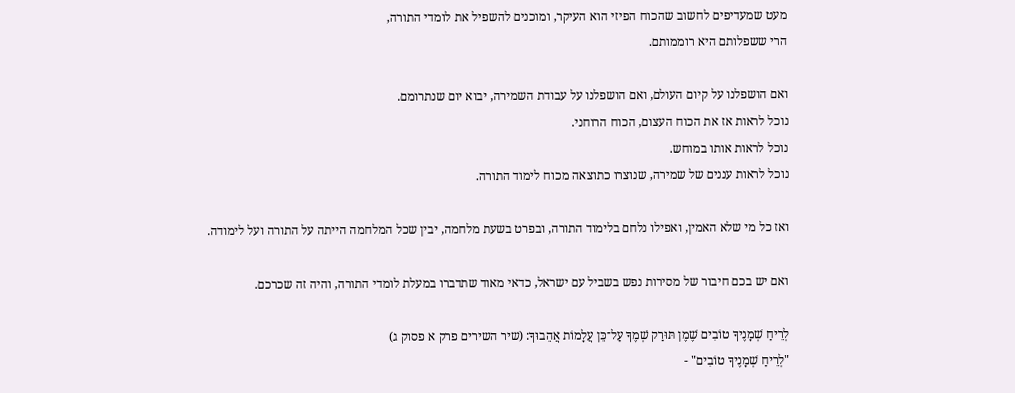מעט שמעדיפים לחשוב שהכוח הפיזי הוא העיקר, ומוכנים להשפיל את לומדי התורה,
הרי ששפלותם היא רוממותם.

ואם הושפלנו על קיום העולם, ואם הושפלנו על עבודת השמירה, יבוא יום שנתרומם.
נוכל לראות אז את הכוח העצום, הכוח הרוחני.
נוכל לראות אותו במוחש.
נוכל לראות עננים של שמירה, שנוצרו כתוצאה מכוח לימוד התורה.

ואז כל מי שלא האמין, ואפילו נלחם בלימוד התורה, ובפרט בשעת מלחמה, יבין שכל המלחמה הייתה על התורה ועל לימודה.

ואם יש בכם חיבור של מסירות נפש בשביל עם ישראל, כדאי מאוד שתדברו במעלת לומדי התורה, והיה זה שכרכם.

לְרֵיחַ שְׁמָנֶיךָ טוֹבִים שֶׁמֶן תּוּרַק שְׁמֶךָ עַל־כֵּן עֲלָמוֹת אֲהֵבוּךָ: (שיר השירים פרק א פסוק ג)
"לְרֵיחַ שְׁמָנֶיךָ טוֹבִים" -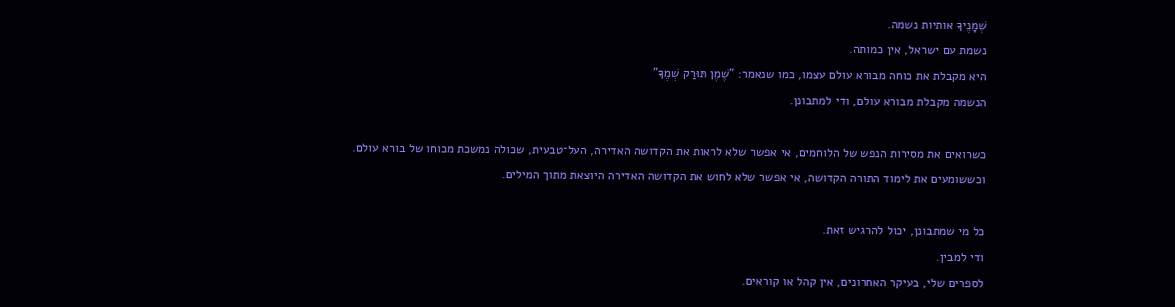שְׁמָנֶיךָ אותיות נשמה.
נשמת עם ישראל, אין כמותה.
היא מקבלת את כוחה מבורא עולם עצמו, כמו שנאמר: "שֶׁמֶן תּוּרַק שְׁמֶךָ"
הנשמה מקבלת מבורא עולם, ודי למתבונן.

כשרואים את מסירות הנפש של הלוחמים, אי אפשר שלא לראות את הקדושה האדירה, העל־טבעית, שכולה נמשכת מכוחו של בורא עולם.
וכששומעים את לימוד התורה הקדושה, אי אפשר שלא לחוש את הקדושה האדירה היוצאת מתוך המילים.

כל מי שמתבונן, יכול להרגיש זאת.
ודי למבין.
לספרים שלי, בעיקר האחרונים, אין קהל או קוראים.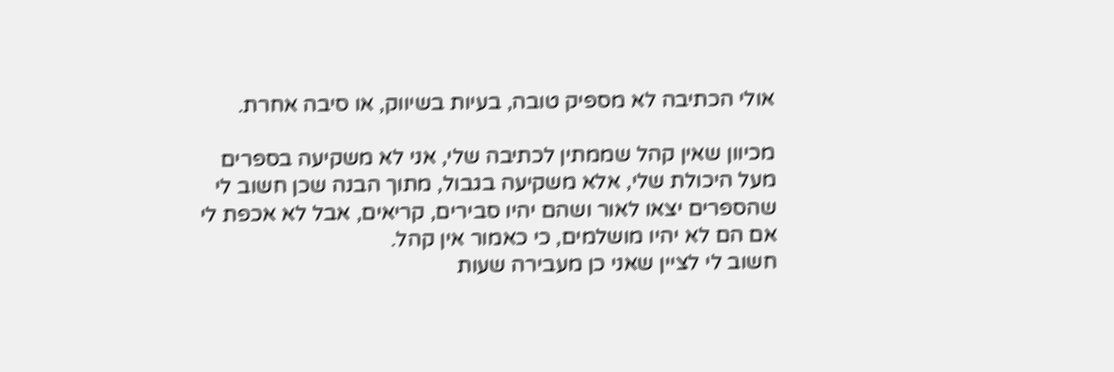אולי הכתיבה לא מספיק טובה, בעיות בשיווק, או סיבה אחרת.

מכיוון שאין קהל שממתין לכתיבה שלי, אני לא משקיעה בספרים מעל היכולת שלי, אלא משקיעה בגבול, מתוך הבנה שכן חשוב לי שהספרים יצאו לאור ושהם יהיו סבירים, קריאים, אבל לא אכפת לי אם הם לא יהיו מושלמים, כי כאמור אין קהל.
חשוב לי לציין שאני כן מעבירה שעות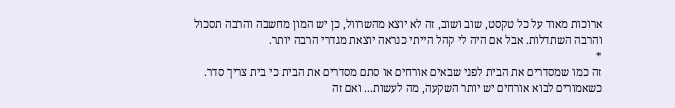ארוכות מאוד על כל טקסט, שוב ושוב, זה לא יוצא מהשרוול, כן יש המון מחשבה והרבה תסכול והרבה השתדלות. אבל אם היה לי קהל הייתי כנראה יוצאת מגדרי הרבה יותר.
*
זה כמו שמסדרים את הבית לפני שבאים אורחים או סתם מסדרים את הבית כי בית צריך סדר.
כשאמורים לבוא אורחים יש יותר השקעה, מה לעשות... ואם זה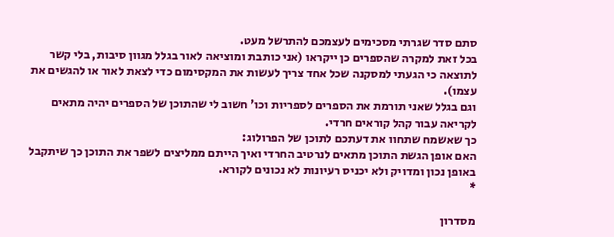סתם סדר שגרתי מסכימים לעצמכם להתרשל מעט.
בכל זאת למקרה שהספרים כן ייקראו (אני כותבת ומוציאה לאור בגלל מגוון סיבות, בלי קשר לתוצאה כי הגעתי למסקנה שכל אחד צריך לעשות את המקסימום כדי לצאת לאור או להגשים את עצמו).
וגם בגלל שאני תורמת את הספרים לספריות וכו' חשוב לי שהתוכן של הספרים יהיה מתאים לקריאה עבור קהל קוראים חרדי.
כך שאשמח שתחוו את דעתכם לתוכן של הפרולוג:
האם אופן הגשת התוכן מתאים לנרטיב החרדי ואיך הייתם ממליצים לשפר את התוכן כך שיתקבל באופן נכון ומדויק ולא יכניס רעיונות לא נכונים לקורא.
*

מסדרון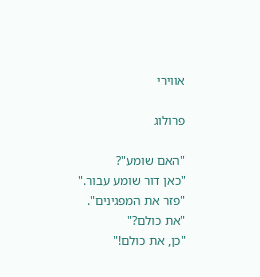אווירי

פרולוג

"האם שומע"?
"כאן דור שומע עבור."
"פזר את המפגינים".
"את כולם?"
"כן, את כולם!"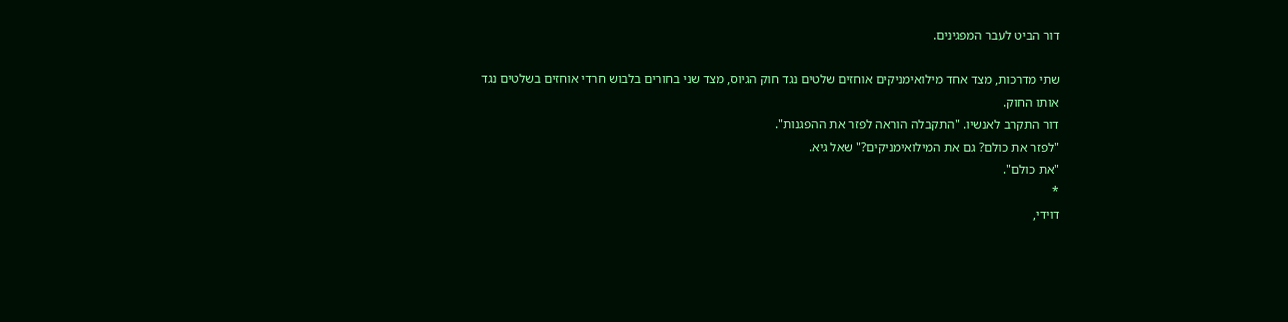דור הביט לעבר המפגינים.

שתי מדרכות, מצד אחד מילואימניקים אוחזים שלטים נגד חוק הגיוס, מצד שני בחורים בלבוש חרדי אוחזים בשלטים נגד אותו החוק.
דור התקרב לאנשיו. "התקבלה הוראה לפזר את ההפגנות".
"לפזר את כולם? גם את המילואימניקים?" שאל גיא.
"את כולם".
*
דוידי,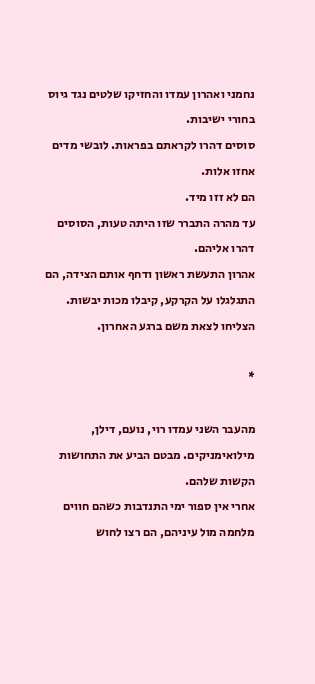נחמני ואהרון עמדו והחזיקו שלטים נגד גיוס בחורי ישיבות.
סוסים דהרו לקראתם בפראות. לובשי מדים אחזו אלות.
הם לא זזו מיד.
עד מהרה התברר שזו היתה טעות, הסוסים דהרו אליהם.
אהרון התעשת ראשון ודחף אותם הצידה, הם התגלגלו על הקרקע, קיבלו מכות יבשות.
הצליחו לצאת משם ברגע האחרון.

*

מהעבר השני עמדו רוי, נועם, דילן, מילואימניקים. מבטם הביע את התחושות הקשות שלהם.
אחרי אין ספור ימי התנדבות כשהם חווים מלחמה מול עיניהם, הם רצו לחוש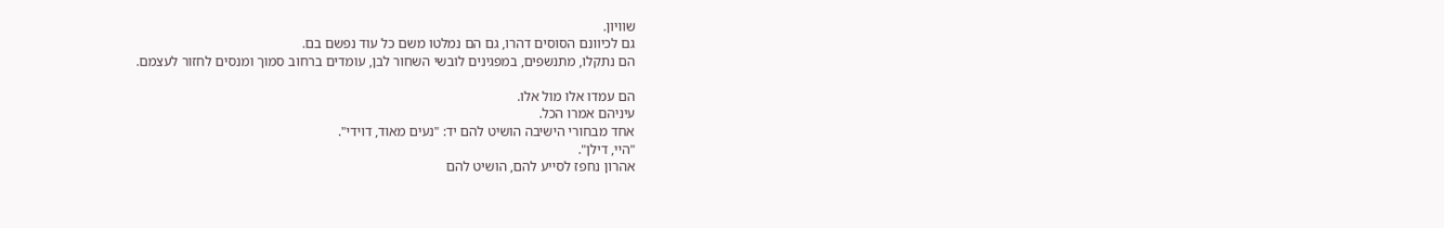שוויון.
גם לכיוונם הסוסים דהרו, גם הם נמלטו משם כל עוד נפשם בם.
הם נתקלו, מתנשפים, במפגינים לובשי השחור לבן, עומדים ברחוב סמוך ומנסים לחזור לעצמם.

הם עמדו אלו מול אלו.
עיניהם אמרו הכל.
אחד מבחורי הישיבה הושיט להם יד: "נעים מאוד, דוידי".
"היי, דילן".
אהרון נחפז לסייע להם, הושיט להם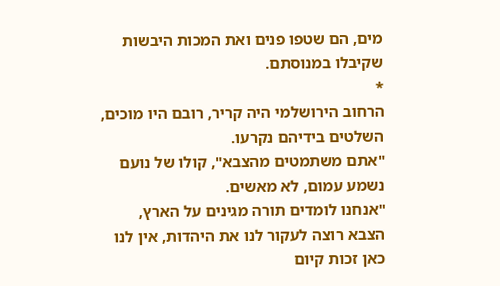מים, הם שטפו פנים ואת המכות היבשות שקיבלו במנוסתם.
*
הרחוב הירושלמי היה קריר, רובם היו מוכים, השלטים בידיהם נקרעו.
"אתם משתמטים מהצבא", קולו של נועם נשמע עמום, לא מאשים.
"אנחנו לומדים תורה מגינים על הארץ, הצבא רוצה לעקור לנו את היהדות, אין לנו כאן זכות קיום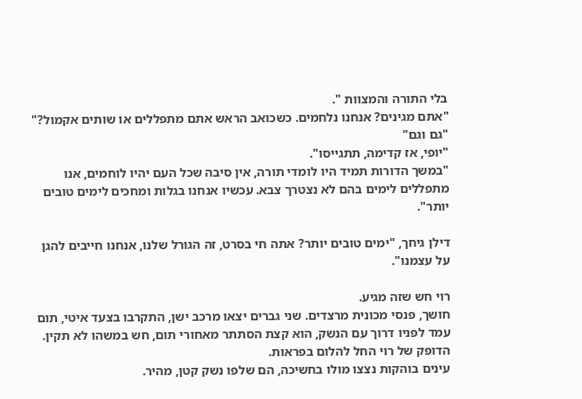בלי התורה והמצוות ".
"אתם מגינים? אנחנו נלחמים. כשכואב הראש אתם מתפללים או שותים אקמול?"
"גם וגם"
"יופי, אז קדימה, תתגייסו".
"במשך הדורות תמיד היו לומדי תורה, אין סיבה שכל העם יהיו לוחמים, אנו מתפללים לימים בהם לא נצטרך צבא. עכשיו אנחנו בגלות ומחכים לימים טובים יותר".

דילן גיחך, "ימים טובים יותר? אתה חי בסרט, זה הגורל שלנו, אנחנו חייבים להגן על עצמנו".

רוי חש שזה מגיע.
חושך, פנסי מכונית מרצדים. שני גברים יצאו מרכב ישן, התקרבו בצעד איטי, תום עמד לפניו דרוך עם הנשק, הוא קצת הסתתר מאחורי תום, חש במשהו לא תקין.
הדופק של רוי החל להלום בפראות.
עינים בוהקות נצצו מולו בחשיכה, הם שלפו נשק קטן, מהיר.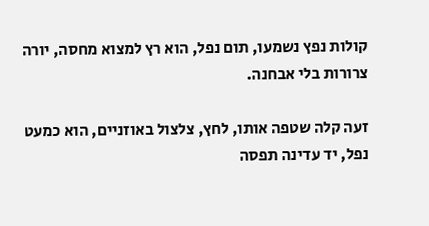קולות נפץ נשמעו, תום נפל, הוא רץ למצוא מחסה, יורה צרורות בלי אבחנה.

זעה קלה שטפה אותו, לחץ, צלצול באוזניים, הוא כמעט נפל, יד עדינה תפסה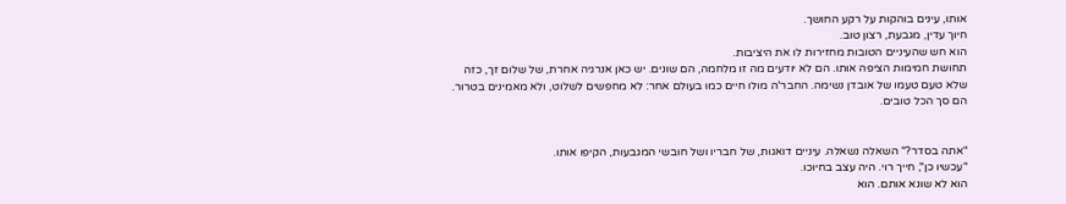אותו, עינים בוהקות על רקע החושך.
חיוך עדין, מגבעת, רצון טוב.
הוא חש שהעיניים הטובות מחזירות לו את היציבות.
תחושת חמימות הציפה אותו. הם לא יודעים מה זו מלחמה, הם שונים. יש כאן אנרגיה אחרת, של שלום זך, כזה שלא טעם טעמו של אובדן נשימה. החבר'ה מולו חיים כמו בעולם אחר: לא מחפשים לשלוט, ולא מאמינים בטרור.
הם סך הכל טובים.


"אתה בסדר?" השאלה נשאלה. עיניים דואגות, של חבריו ושל חובשי המגבעות, הקיפו אותו.
"עכשיו כן", חייך רוי. היה עצב בחיוכו.
הוא לא שונא אותם. הוא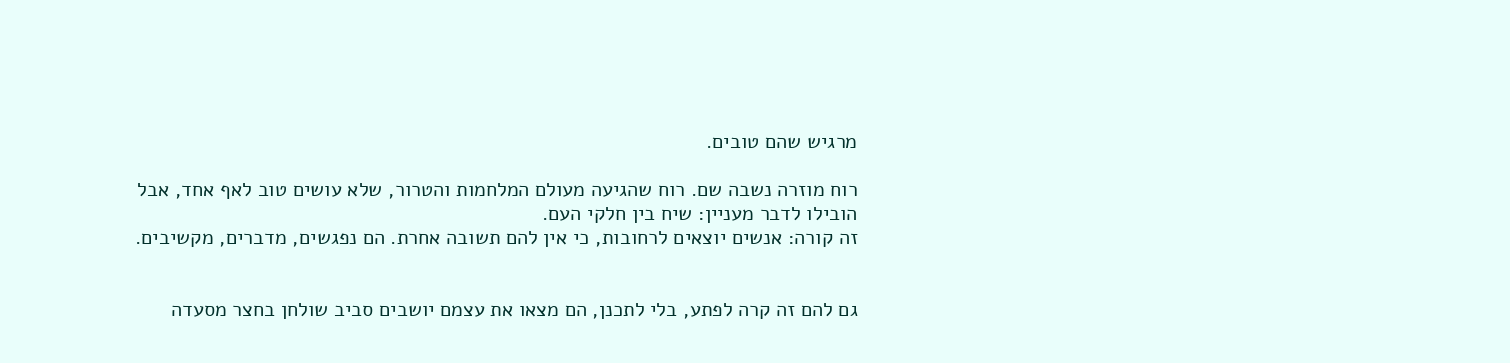מרגיש שהם טובים.

רוח מוזרה נשבה שם. רוח שהגיעה מעולם המלחמות והטרור, שלא עושים טוב לאף אחד, אבל הובילו לדבר מעניין: שיח בין חלקי העם.
זה קורה: אנשים יוצאים לרחובות, כי אין להם תשובה אחרת. הם נפגשים, מדברים, מקשיבים.


גם להם זה קרה לפתע, בלי לתכנן, הם מצאו את עצמם יושבים סביב שולחן בחצר מסעדה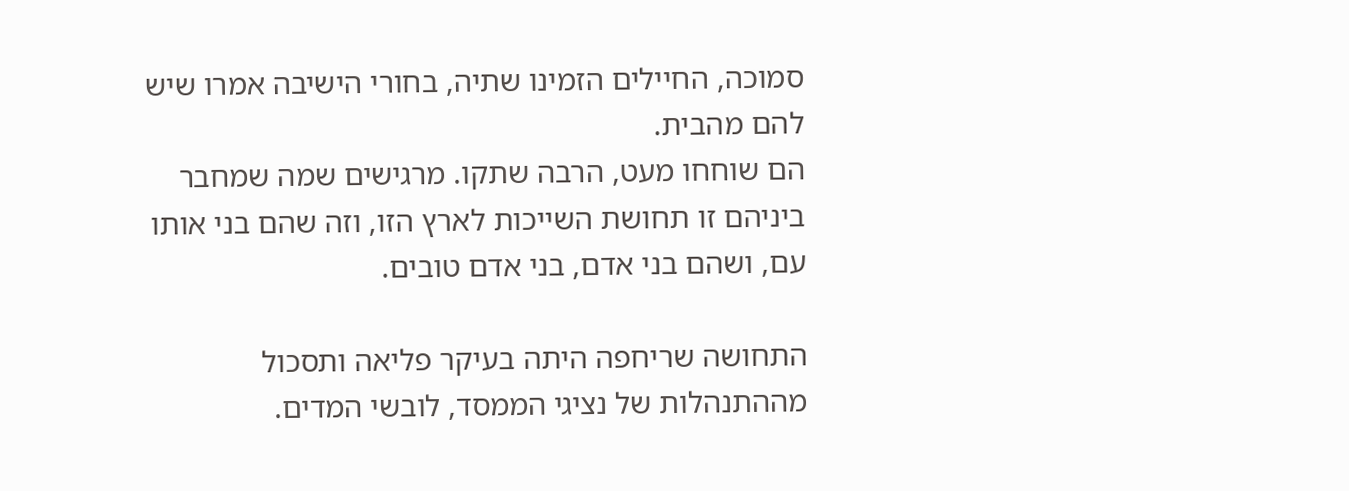סמוכה, החיילים הזמינו שתיה, בחורי הישיבה אמרו שיש להם מהבית.
הם שוחחו מעט, הרבה שתקו. מרגישים שמה שמחבר ביניהם זו תחושת השייכות לארץ הזו, וזה שהם בני אותו עם, ושהם בני אדם, בני אדם טובים.

התחושה שריחפה היתה בעיקר פליאה ותסכול מההתנהלות של נציגי הממסד, לובשי המדים.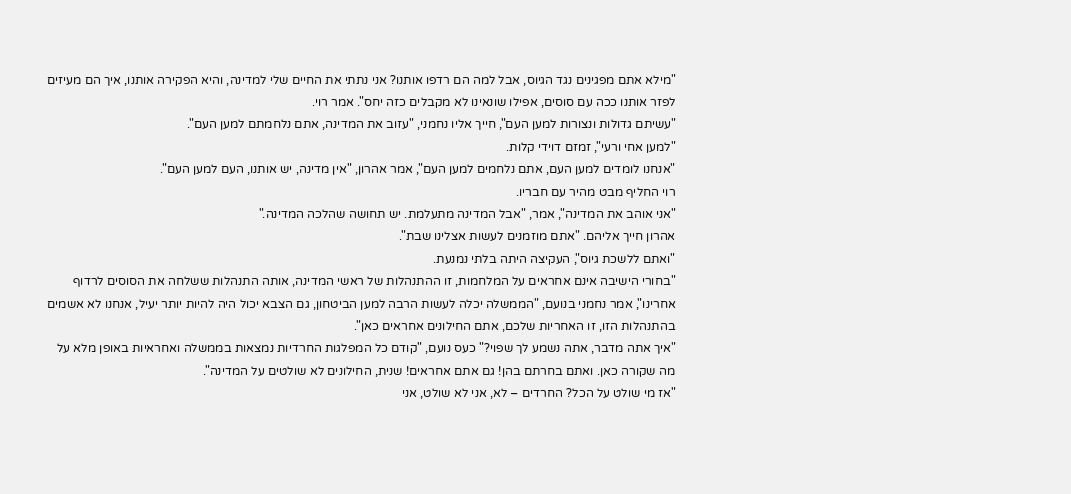"מילא אתם מפגינים נגד הגיוס, אבל למה הם רדפו אותנו? אני נתתי את החיים שלי למדינה, והיא הפקירה אותנו, איך הם מעיזים לפזר אותנו ככה עם סוסים, אפילו שונאינו לא מקבלים כזה יחס". אמר רוי.
"עשיתם גדולות ונצורות למען העם", חייך אליו נחמני, "עזוב את המדינה, אתם נלחמתם למען העם".
"למען אחי ורעי", זמזם דוידי קלות.
"אנחנו לומדים למען העם, אתם נלחמים למען העם", אמר אהרון, "אין מדינה, יש אותנו, העם למען העם".
רוי החליף מבט מהיר עם חבריו.
"אני אוהב את המדינה", אמר, "אבל המדינה מתעלמת. יש תחושה שהלכה המדינה."
אהרון חייך אליהם. "אתם מוזמנים לעשות אצלינו שבת".
"ואתם ללשכת גיוס", העקיצה היתה בלתי נמנעת.
"בחורי הישיבה אינם אחראים על המלחמות, זו ההתנהלות של ראשי המדינה, אותה התנהלות ששלחה את הסוסים לרדוף אחרינו", אמר נחמני בנועם, "הממשלה יכלה לעשות הרבה למען הביטחון, גם הצבא יכול היה להיות יותר יעיל, אנחנו לא אשמים בהתנהלות הזו, זו האחריות שלכם, אתם החילונים אחראים כאן".
"איך אתה מדבר, אתה נשמע לך שפוי?" כעס נועם, "קודם כל המפלגות החרדיות נמצאות בממשלה ואחראיות באופן מלא על מה שקורה כאן. ואתם בחרתם בהן! גם אתם אחראים! שנית, החילונים לא שולטים על המדינה".
"אז מי שולט על הכל? החרדים – לא, אני לא שולט, אני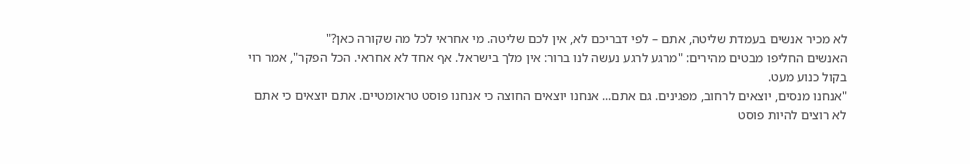לא מכיר אנשים בעמדת שליטה, אתם – לפי דבריכם לא, אין לכם שליטה. מי אחראי לכל מה שקורה כאן?"
האנשים החליפו מבטים מהירים: "מרגע לרגע נעשה לנו ברור: אין מלך בישראל. אף אחד לא אחראי. הכל הפקר", אמר רוי בקול כנוע מעט.
"אנחנו מנסים, יוצאים לרחוב, מפגינים. גם אתם... אנחנו יוצאים החוצה כי אנחנו פוסט טראומטיים. אתם יוצאים כי אתם לא רוצים להיות פוסט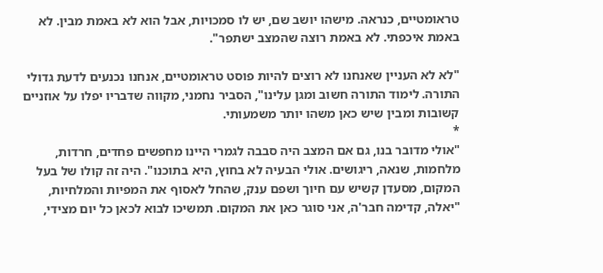טראומטיים, כנראה. מישהו יושב שם, יש לו סמכויות, אבל הוא לא באמת מבין. לא באמת איכפתי. לא באמת רוצה שהמצב ישתפר".

"לא לא העניין שאנחנו לא רוצים להיות פוסט טראומטיים, אנחנו נכנעים לדעת גדולי התורה. לימוד התורה חשוב ומגן עלינו", הסביר נחמני, מקווה שדבריו יפלו על אוזניים קשובות ומבין שיש כאן משהו יותר משמעותי.
*
"אולי מדובר בנו, גם אם המצב היה סבבה לגמרי היינו מחפשים פחדים, חרדות, מלחמות, שנאה, ריגושים. אולי הבעיה לא בחוץ, היא בתוכנו". היה זה קולו של בעל המקום, מסעדן קשיש עם חיוך ושפם ענק, שהחל לאסוף את המפיות והמלחיות, "יאלה, קדימה חבר'ה, אני סוגר כאן את המקום. תמשיכו לבוא לכאן כל יום מצידי,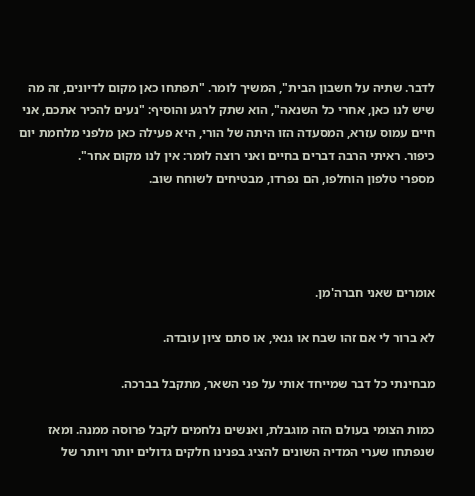לדבר. שתיה על חשבון הבית", המשיך לומר. "תפתחו כאן מקום לדיונים, זה מה שיש לנו כאן, אחרי כל השנאה", הוא שתק לרגע והוסיף: "נעים להכיר אתכם, אני חיים עמוס עזרא, המסעדה הזו היתה של הורי, היא פעילה כאן מלפני מלחמת יום כיפור. ראיתי הרבה דברים בחיים ואני רוצה לומר: אין לנו מקום אחר".
מספרי טלפון הוחלפו, הם נפרדו, מבטיחים לשוחח שוב.




אומרים שאני חברה'מן.

לא ברור לי אם זהו שבח או גנאי, או סתם ציון עובדה.

מבחינתי כל דבר שמייחד אותי על פני השאר, מתקבל בברכה.

כמות הצומי בעולם הזה מוגבלת, ואנשים נלחמים לקבל פרוסה ממנה. ומאז שנפתחו שערי המדיה השונים להציג בפנינו חלקים גדולים יותר ויותר של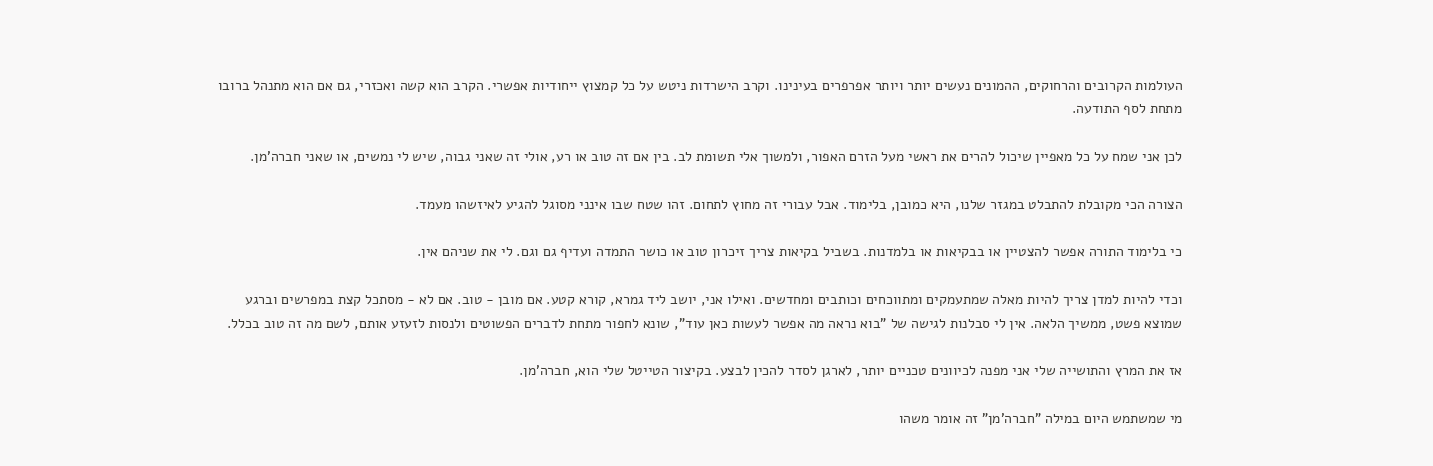העולמות הקרובים והרחוקים, ההמונים נעשים יותר ויותר אפרפרים בעינינו. וקרב הישרדות ניטש על כל קמצוץ ייחודיות אפשרי. הקרב הוא קשה ואכזרי, גם אם הוא מתנהל ברובו מתחת לסף התודעה.

לכן אני שמח על כל מאפיין שיכול להרים את ראשי מעל הזרם האפור, ולמשוך אלי תשומת לב. בין אם זה טוב או רע, אולי זה שאני גבוה, שיש לי נמשים, או שאני חברה'מן.

הצורה הכי מקובלת להתבלט במגזר שלנו, היא כמובן, בלימוד. אבל עבורי זה מחוץ לתחום. זהו שטח שבו אינני מסוגל להגיע לאיזשהו מעמד.

כי בלימוד התורה אפשר להצטיין או בבקיאות או בלמדנות. בשביל בקיאות צריך זיכרון טוב או כושר התמדה ועדיף גם וגם. לי את שניהם אין.

וכדי להיות למדן צריך להיות מאלה שמתעמקים ומתווכחים וכותבים ומחדשים. ואילו אני, יושב ליד גמרא, קורא קטע. אם מובן - טוב. אם לא - מסתכל קצת במפרשים וברגע שמוצא פשט, ממשיך הלאה. אין לי סבלנות לגישה של "בוא נראה מה אפשר לעשות כאן עוד", שונא לחפור מתחת לדברים הפשוטים ולנסות לזעזע אותם, לשם מה זה טוב בכלל.

אז את המרץ והתושייה שלי אני מפנה לכיוונים טכניים יותר, לארגן לסדר להכין לבצע. בקיצור הטייטל שלי הוא, חברה'מן.

מי שמשתמש היום במילה "חברה'מן" זה אומר משהו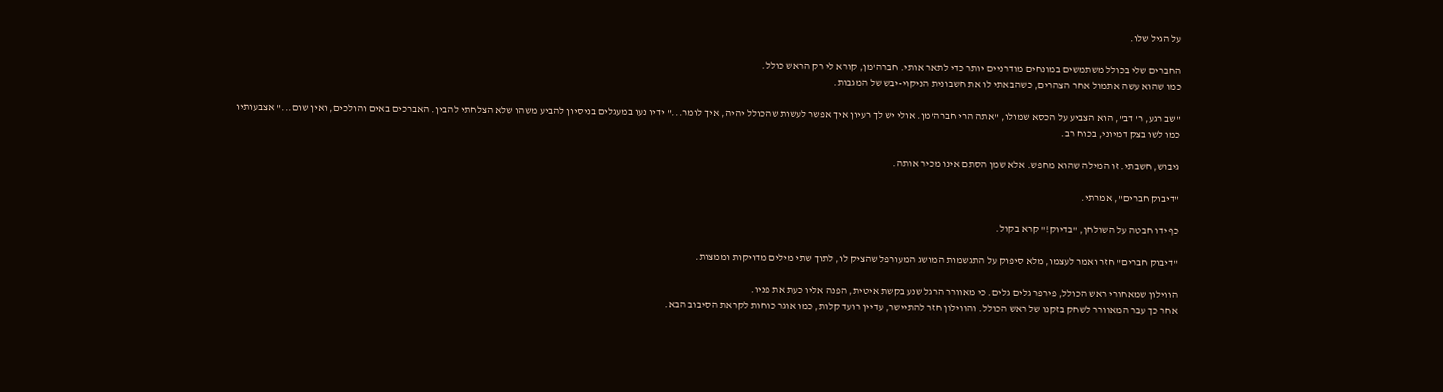על הגיל שלו.

החברים שלי בכולל משתמשים במונחים מודרניים יותר כדי לתאר אותי. חברה'מן, קורא לי רק הראש כולל.
כמו שהוא עשה אתמול אחר הצהרים, כשהבאתי לו את חשבונית הניקוי-יבש של המגבות.

"שב רגע, ר' דב", הוא הצביע על הכסא שמולו, "אתה הרי חברה'מן. אולי יש לך רעיון איך אפשר לעשות שהכולל יהיה, איך לומר..." ידיו נעו במעגלים בניסיון להביע משהו שלא הצלחתי להבין. האברכים באים והולכים, ואין שום..." אצבעותיו כמו לשו בצק דמיוני, בכוח רב.

גיבוש, חשבתי. זו המילה שהוא מחפש. אלא שמן הסתם אינו מכיר אותה.

"דיבוק חברים", אמרתי.

כף ידו חבטה על השולחן, "בדיוק!" קרא בקול.

"דיבוק חברים" חזר ואמר לעצמו, מלא סיפוק על התגשמות המושג המעורפל שהציק לו, לתוך שתי מילים מדויקות וממצות.

הווילון שמאחורי ראש הכולל, פירפר גלים גלים. כי מאוורר הרגל שנע בקשת איטית, הפנה אליו כעת את פניו.
אחר כך עבר המאוורר לשחק בזקנו של ראש הכולל. והווילון חזר להתיישר, עדיין רועד קלות, כמו אוגר כוחות לקראת הסיבוב הבא.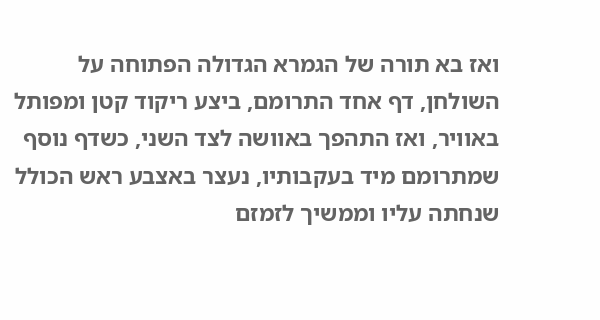ואז בא תורה של הגמרא הגדולה הפתוחה על השולחן, דף אחד התרומם, ביצע ריקוד קטן ומפותל באוויר, ואז התהפך באוושה לצד השני, כשדף נוסף שמתרומם מיד בעקבותיו, נעצר באצבע ראש הכולל שנחתה עליו וממשיך לזמזם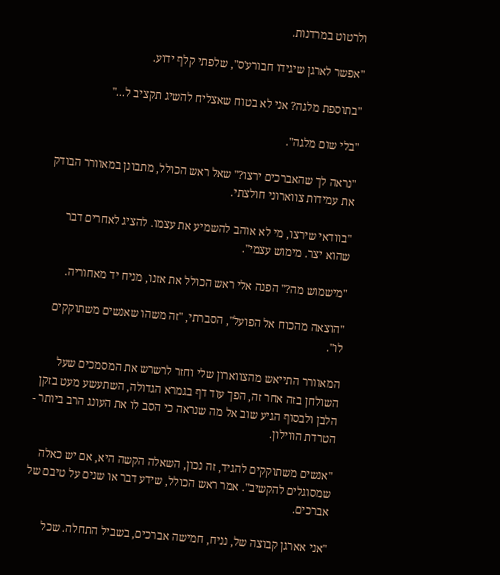ולרטוט במרדנות.

"אפשר לארגן שיגידו חבורע'ס", שלפתי קלף ידוע.

"בתוספת מלגה? אני לא בטוח שאצליח להשיג תקציב ל..."

"בלי שום מלגה".

"נראה לך שהאברכים ירצו?" שאל ראש הכולל, מתבונן במאוורר הבודק את עמידות צווארוני חולצתי.

"בוודאי שירצו, מי לא אוהב להשמיע את עצמו. להציג לאחרים דבר שהוא יצר. מימוש עצמי".

"מישמוש מה?" הפנה אלי ראש הכולל את אזנו, מניח יד מאחוריה.

"הוצאה מהכוח אל הפועל", הסברתי, "זה משהו שאנשים משתוקקים לו".

המאוורר התייאש מהצווארון שלי וחזר לרשרש את המסמכים שעל השולחן בזה אחר זה, הפך עוד דף בגמרא הגדולה, השתעשע מעט בזקן הלבן ולבסוף הגיע שוב אל מה שנראה כי הסב לו את העונג הרב ביותר - הטרדת הווילון.

"אנשים משתוקקים להגיד, זה נכון, השאלה הקשה היא, אם יש כאלה שמסוגלים להקשיב". אמר ראש הכולל, שידע דבר או שנים על טיבם של אברכים.

"אני אארגן קבוצה של, נניח, חמישה אברכים, בשביל התחלה. שכל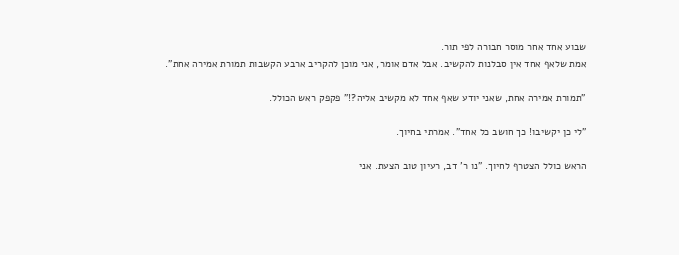שבוע אחד אחר מוסר חבורה לפי תור.
אמת שלאף אחד אין סבלנות להקשיב. אבל אדם אומר, אני מוכן להקריב ארבע הקשבות תמורת אמירה אחת".

"תמורת אמירה אחת, שאני יודע שאף אחד לא מקשיב אליה?!" פקפק ראש הכולל.

"לי כן יקשיבו! כך חושב כל אחד". אמרתי בחיוך.

הראש כולל הצטרף לחיוך. "נו ר' דב, רעיון טוב הצעת. אני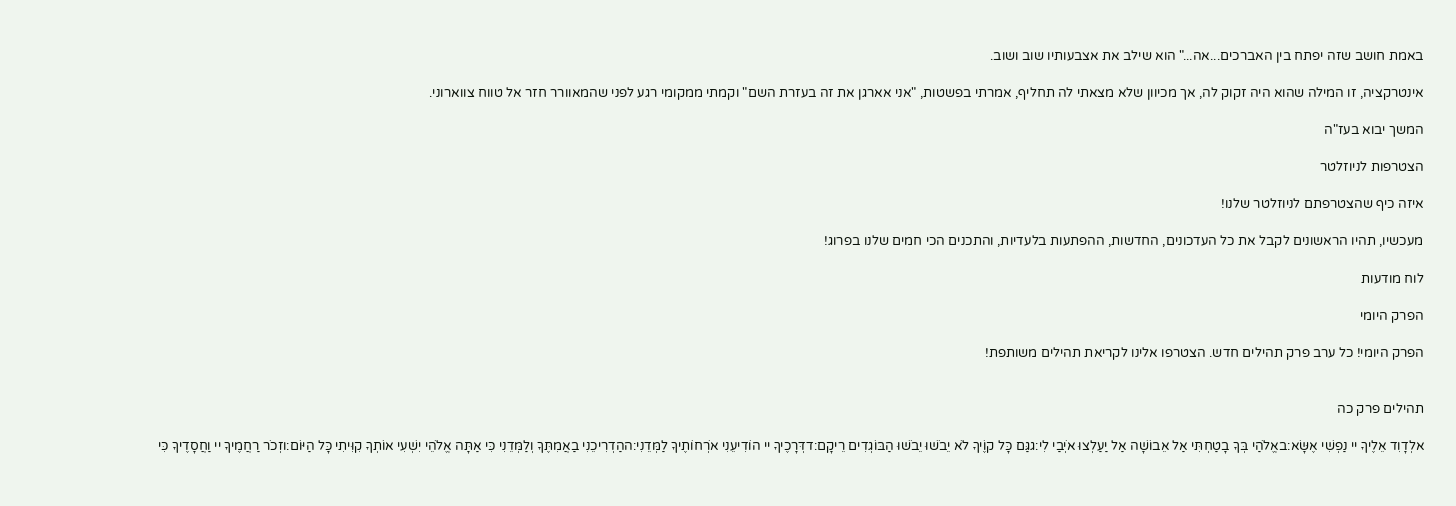באמת חושב שזה יפתח בין האברכים...אה..." הוא שילב את אצבעותיו שוב ושוב.

אינטרקציה, זו המילה שהוא היה זקוק לה, אך מכיוון שלא מצאתי לה תחליף, אמרתי בפשטות, "אני אארגן את זה בעזרת השם" וקמתי ממקומי רגע לפני שהמאוורר חזר אל טווח צווארוני.

המשך יבוא בעז"ה

הצטרפות לניוזלטר

איזה כיף שהצטרפתם לניוזלטר שלנו!

מעכשיו, תהיו הראשונים לקבל את כל העדכונים, החדשות, ההפתעות בלעדיות, והתכנים הכי חמים שלנו בפרוג!

לוח מודעות

הפרק היומי

הפרק היומי! כל ערב פרק תהילים חדש. הצטרפו אלינו לקריאת תהילים משותפת!


תהילים פרק כה

אלְדָוִד אֵלֶיךָ יי נַפְשִׁי אֶשָּׂא:באֱלֹהַי בְּךָ בָטַחְתִּי אַל אֵבוֹשָׁה אַל יַעַלְצוּ אֹיְבַי לִי:גגַּם כָּל קוֶֹיךָ לֹא יֵבֹשׁוּ יֵבֹשׁוּ הַבּוֹגְדִים רֵיקָם:דדְּרָכֶיךָ יי הוֹדִיעֵנִי אֹרְחוֹתֶיךָ לַמְּדֵנִי:ההַדְרִיכֵנִי בַאֲמִתֶּךָ וְלַמְּדֵנִי כִּי אַתָּה אֱלֹהֵי יִשְׁעִי אוֹתְךָ קִוִּיתִי כָּל הַיּוֹם:וזְכֹר רַחֲמֶיךָ יי וַחֲסָדֶיךָ כִּי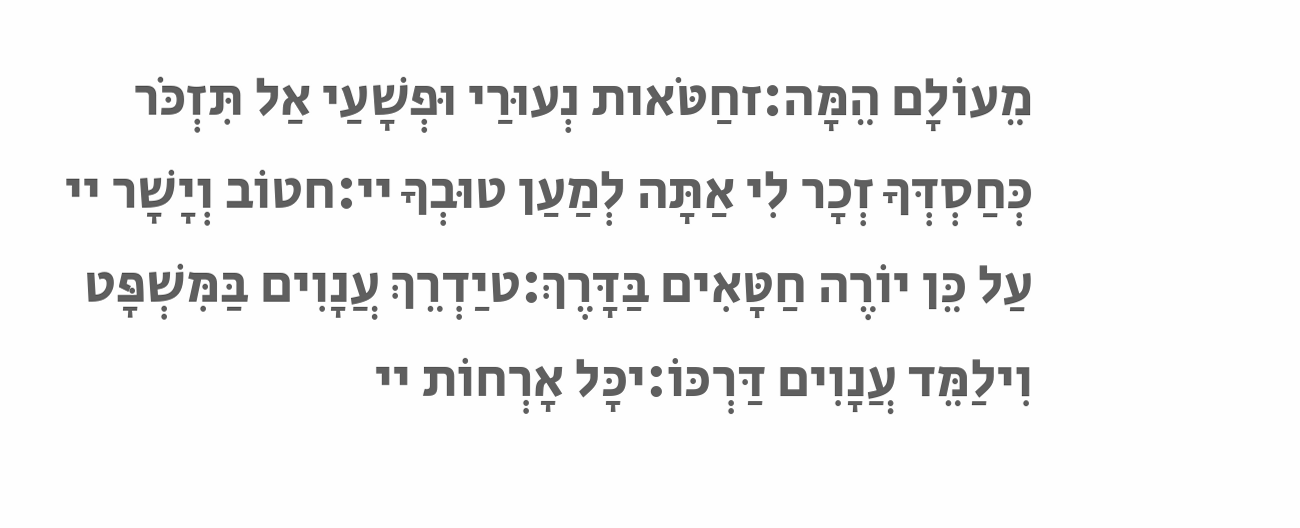מֵעוֹלָם הֵמָּה:זחַטֹּאות נְעוּרַי וּפְשָׁעַי אַל תִּזְכֹּר כְּחַסְדְּךָ זְכָר לִי אַתָּה לְמַעַן טוּבְךָ יי:חטוֹב וְיָשָׁר יי עַל כֵּן יוֹרֶה חַטָּאִים בַּדָּרֶךְ:טיַדְרֵךְ עֲנָוִים בַּמִּשְׁפָּט וִילַמֵּד עֲנָוִים דַּרְכּוֹ:יכָּל אָרְחוֹת יי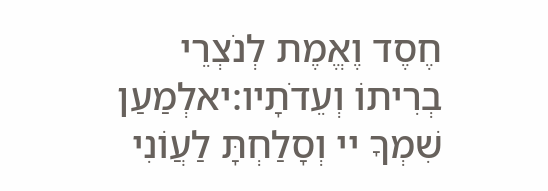חֶסֶד וֶאֱמֶת לְנֹצְרֵי בְרִיתוֹ וְעֵדֹתָיו:יאלְמַעַן שִׁמְךָ יי וְסָלַחְתָּ לַעֲוֹנִי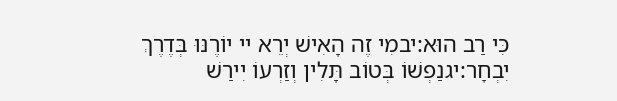כִּי רַב הוּא:יבמִי זֶה הָאִישׁ יְרֵא יי יוֹרֶנּוּ בְּדֶרֶךְ יִבְחָר:יגנַפְשׁוֹ בְּטוֹב תָּלִין וְזַרְעוֹ יִירַשׁ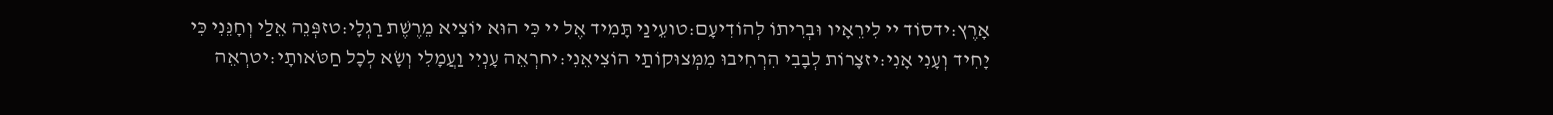אָרֶץ:ידסוֹד יי לִירֵאָיו וּבְרִיתוֹ לְהוֹדִיעָם:טועֵינַי תָּמִיד אֶל יי כִּי הוּא יוֹצִיא מֵרֶשֶׁת רַגְלָי:טזפְּנֵה אֵלַי וְחָנֵּנִי כִּי יָחִיד וְעָנִי אָנִי:יזצָרוֹת לְבָבִי הִרְחִיבוּ מִמְּצוּקוֹתַי הוֹצִיאֵנִי:יחרְאֵה עָנְיִי וַעֲמָלִי וְשָׂא לְכָל חַטֹּאותָי:יטרְאֵה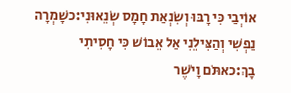אוֹיְבַי כִּי רָבּוּ וְשִׂנְאַת חָמָס שְׂנֵאוּנִי:כשָׁמְרָה נַפְשִׁי וְהַצִּילֵנִי אַל אֵבוֹשׁ כִּי חָסִיתִי בָךְ:כאתֹּם וָיֹשֶׁר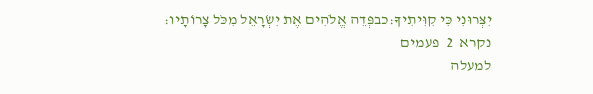יִצְּרוּנִי כִּי קִוִּיתִיךָ:כבפְּדֵה אֱלֹהִים אֶת יִשְׂרָאֵל מִכֹּל צָרוֹתָיו:
נקרא  2  פעמים
למעלה